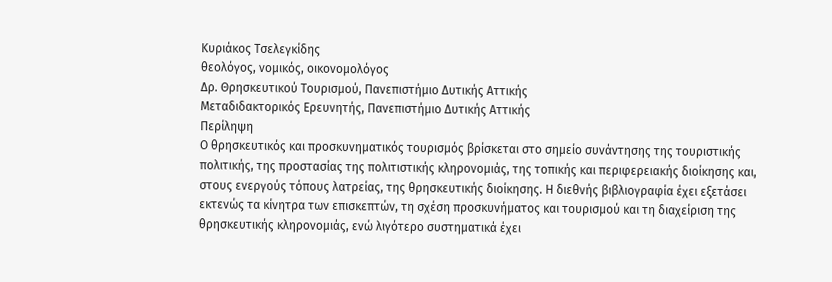Κυριάκος Τσελεγκίδης
θεολόγος, νομικός, οικονομολόγος
Δρ. Θρησκευτικού Τουρισμού, Πανεπιστήμιο Δυτικής Αττικής
Μεταδιδακτορικός Ερευνητής, Πανεπιστήμιο Δυτικής Αττικής
Περίληψη
Ο θρησκευτικός και προσκυνηματικός τουρισμός βρίσκεται στο σημείο συνάντησης της τουριστικής πολιτικής, της προστασίας της πολιτιστικής κληρονομιάς, της τοπικής και περιφερειακής διοίκησης και, στους ενεργούς τόπους λατρείας, της θρησκευτικής διοίκησης. Η διεθνής βιβλιογραφία έχει εξετάσει εκτενώς τα κίνητρα των επισκεπτών, τη σχέση προσκυνήματος και τουρισμού και τη διαχείριση της θρησκευτικής κληρονομιάς, ενώ λιγότερο συστηματικά έχει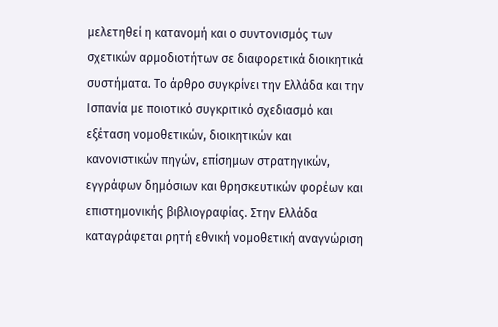μελετηθεί η κατανομή και ο συντονισμός των σχετικών αρμοδιοτήτων σε διαφορετικά διοικητικά συστήματα. Το άρθρο συγκρίνει την Ελλάδα και την Ισπανία με ποιοτικό συγκριτικό σχεδιασμό και εξέταση νομοθετικών, διοικητικών και κανονιστικών πηγών, επίσημων στρατηγικών, εγγράφων δημόσιων και θρησκευτικών φορέων και επιστημονικής βιβλιογραφίας. Στην Ελλάδα καταγράφεται ρητή εθνική νομοθετική αναγνώριση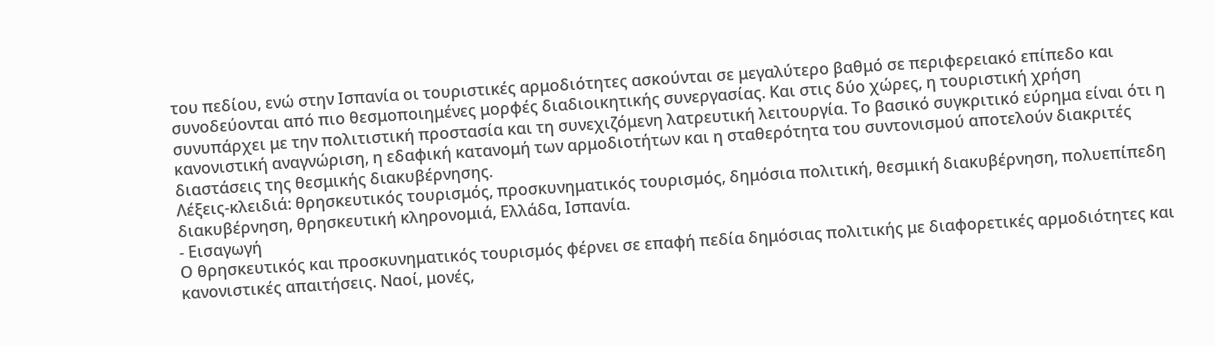του πεδίου, ενώ στην Ισπανία οι τουριστικές αρμοδιότητες ασκούνται σε μεγαλύτερο βαθμό σε περιφερειακό επίπεδο και συνοδεύονται από πιο θεσμοποιημένες μορφές διαδιοικητικής συνεργασίας. Και στις δύο χώρες, η τουριστική χρήση συνυπάρχει με την πολιτιστική προστασία και τη συνεχιζόμενη λατρευτική λειτουργία. Το βασικό συγκριτικό εύρημα είναι ότι η κανονιστική αναγνώριση, η εδαφική κατανομή των αρμοδιοτήτων και η σταθερότητα του συντονισμού αποτελούν διακριτές διαστάσεις της θεσμικής διακυβέρνησης.
Λέξεις-κλειδιά: θρησκευτικός τουρισμός, προσκυνηματικός τουρισμός, δημόσια πολιτική, θεσμική διακυβέρνηση, πολυεπίπεδη διακυβέρνηση, θρησκευτική κληρονομιά, Ελλάδα, Ισπανία.
- Εισαγωγή
Ο θρησκευτικός και προσκυνηματικός τουρισμός φέρνει σε επαφή πεδία δημόσιας πολιτικής με διαφορετικές αρμοδιότητες και κανονιστικές απαιτήσεις. Ναοί, μονές,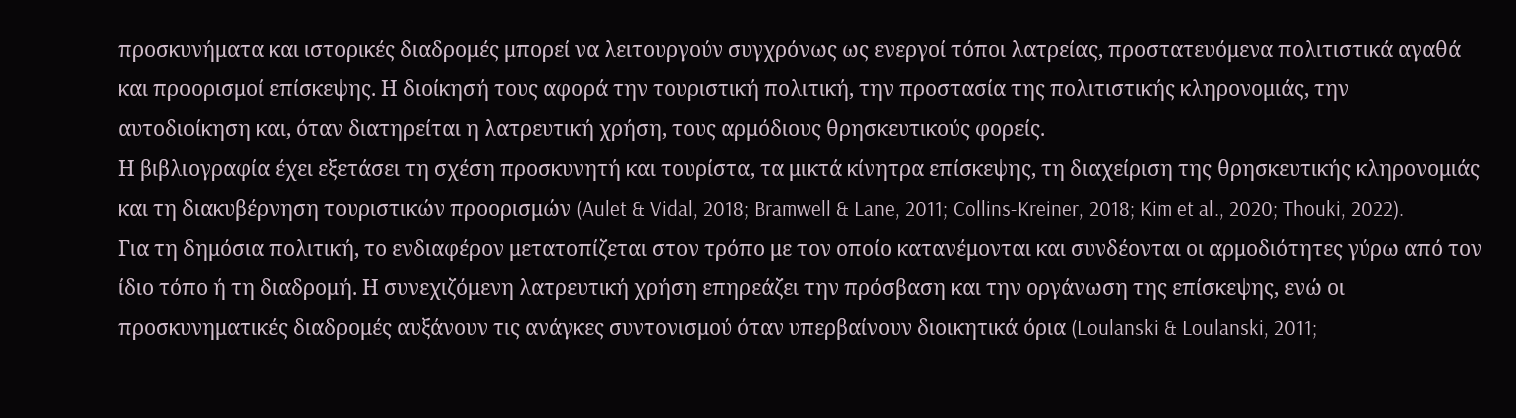προσκυνήματα και ιστορικές διαδρομές μπορεί να λειτουργούν συγχρόνως ως ενεργοί τόποι λατρείας, προστατευόμενα πολιτιστικά αγαθά και προορισμοί επίσκεψης. Η διοίκησή τους αφορά την τουριστική πολιτική, την προστασία της πολιτιστικής κληρονομιάς, την αυτοδιοίκηση και, όταν διατηρείται η λατρευτική χρήση, τους αρμόδιους θρησκευτικούς φορείς.
Η βιβλιογραφία έχει εξετάσει τη σχέση προσκυνητή και τουρίστα, τα μικτά κίνητρα επίσκεψης, τη διαχείριση της θρησκευτικής κληρονομιάς και τη διακυβέρνηση τουριστικών προορισμών (Aulet & Vidal, 2018; Bramwell & Lane, 2011; Collins-Kreiner, 2018; Kim et al., 2020; Thouki, 2022). Για τη δημόσια πολιτική, το ενδιαφέρον μετατοπίζεται στον τρόπο με τον οποίο κατανέμονται και συνδέονται οι αρμοδιότητες γύρω από τον ίδιο τόπο ή τη διαδρομή. Η συνεχιζόμενη λατρευτική χρήση επηρεάζει την πρόσβαση και την οργάνωση της επίσκεψης, ενώ οι προσκυνηματικές διαδρομές αυξάνουν τις ανάγκες συντονισμού όταν υπερβαίνουν διοικητικά όρια (Loulanski & Loulanski, 2011;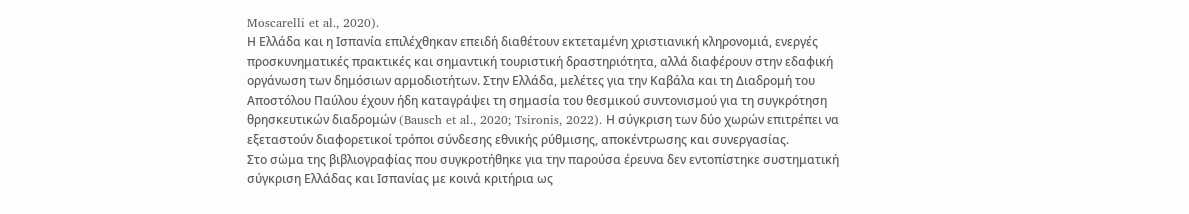Moscarelli et al., 2020).
Η Ελλάδα και η Ισπανία επιλέχθηκαν επειδή διαθέτουν εκτεταμένη χριστιανική κληρονομιά, ενεργές προσκυνηματικές πρακτικές και σημαντική τουριστική δραστηριότητα, αλλά διαφέρουν στην εδαφική οργάνωση των δημόσιων αρμοδιοτήτων. Στην Ελλάδα, μελέτες για την Καβάλα και τη Διαδρομή του Αποστόλου Παύλου έχουν ήδη καταγράψει τη σημασία του θεσμικού συντονισμού για τη συγκρότηση θρησκευτικών διαδρομών (Bausch et al., 2020; Tsironis, 2022). Η σύγκριση των δύο χωρών επιτρέπει να εξεταστούν διαφορετικοί τρόποι σύνδεσης εθνικής ρύθμισης, αποκέντρωσης και συνεργασίας.
Στο σώμα της βιβλιογραφίας που συγκροτήθηκε για την παρούσα έρευνα δεν εντοπίστηκε συστηματική σύγκριση Ελλάδας και Ισπανίας με κοινά κριτήρια ως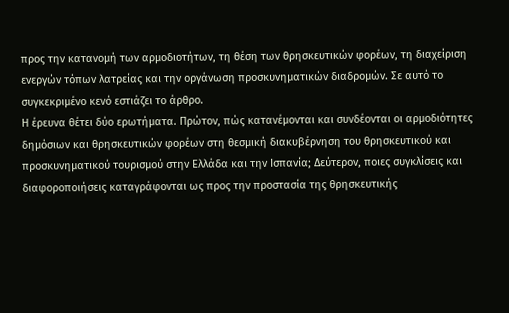προς την κατανομή των αρμοδιοτήτων, τη θέση των θρησκευτικών φορέων, τη διαχείριση ενεργών τόπων λατρείας και την οργάνωση προσκυνηματικών διαδρομών. Σε αυτό το συγκεκριμένο κενό εστιάζει το άρθρο.
Η έρευνα θέτει δύο ερωτήματα. Πρώτον, πώς κατανέμονται και συνδέονται οι αρμοδιότητες δημόσιων και θρησκευτικών φορέων στη θεσμική διακυβέρνηση του θρησκευτικού και προσκυνηματικού τουρισμού στην Ελλάδα και την Ισπανία; Δεύτερον, ποιες συγκλίσεις και διαφοροποιήσεις καταγράφονται ως προς την προστασία της θρησκευτικής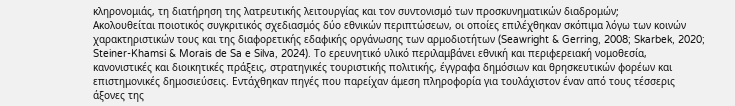κληρονομιάς, τη διατήρηση της λατρευτικής λειτουργίας και τον συντονισμό των προσκυνηματικών διαδρομών;
Ακολουθείται ποιοτικός συγκριτικός σχεδιασμός δύο εθνικών περιπτώσεων, οι οποίες επιλέχθηκαν σκόπιμα λόγω των κοινών χαρακτηριστικών τους και της διαφορετικής εδαφικής οργάνωσης των αρμοδιοτήτων (Seawright & Gerring, 2008; Skarbek, 2020; Steiner-Khamsi & Morais de Sa e Silva, 2024). Το ερευνητικό υλικό περιλαμβάνει εθνική και περιφερειακή νομοθεσία, κανονιστικές και διοικητικές πράξεις, στρατηγικές τουριστικής πολιτικής, έγγραφα δημόσιων και θρησκευτικών φορέων και επιστημονικές δημοσιεύσεις. Εντάχθηκαν πηγές που παρείχαν άμεση πληροφορία για τουλάχιστον έναν από τους τέσσερις άξονες της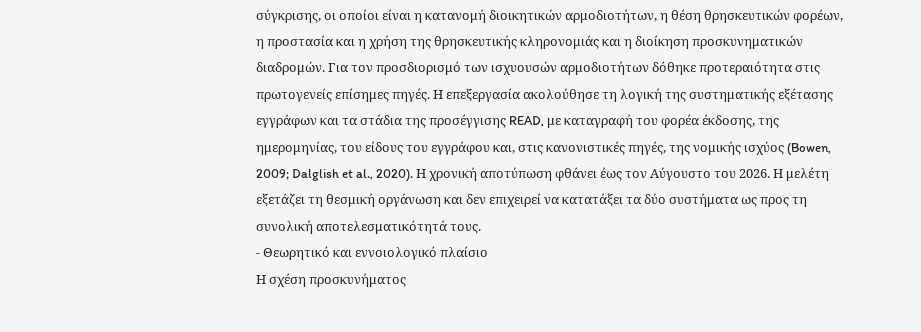σύγκρισης, οι οποίοι είναι η κατανομή διοικητικών αρμοδιοτήτων, η θέση θρησκευτικών φορέων, η προστασία και η χρήση της θρησκευτικής κληρονομιάς και η διοίκηση προσκυνηματικών διαδρομών. Για τον προσδιορισμό των ισχυουσών αρμοδιοτήτων δόθηκε προτεραιότητα στις πρωτογενείς επίσημες πηγές. Η επεξεργασία ακολούθησε τη λογική της συστηματικής εξέτασης εγγράφων και τα στάδια της προσέγγισης READ, με καταγραφή του φορέα έκδοσης, της ημερομηνίας, του είδους του εγγράφου και, στις κανονιστικές πηγές, της νομικής ισχύος (Bowen, 2009; Dalglish et al., 2020). Η χρονική αποτύπωση φθάνει έως τον Αύγουστο του 2026. Η μελέτη εξετάζει τη θεσμική οργάνωση και δεν επιχειρεί να κατατάξει τα δύο συστήματα ως προς τη συνολική αποτελεσματικότητά τους.
- Θεωρητικό και εννοιολογικό πλαίσιο
Η σχέση προσκυνήματος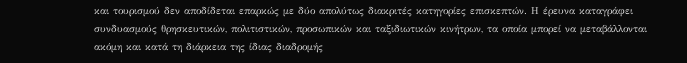και τουρισμού δεν αποδίδεται επαρκώς με δύο απολύτως διακριτές κατηγορίες επισκεπτών. Η έρευνα καταγράφει συνδυασμούς θρησκευτικών, πολιτιστικών, προσωπικών και ταξιδιωτικών κινήτρων, τα οποία μπορεί να μεταβάλλονται ακόμη και κατά τη διάρκεια της ίδιας διαδρομής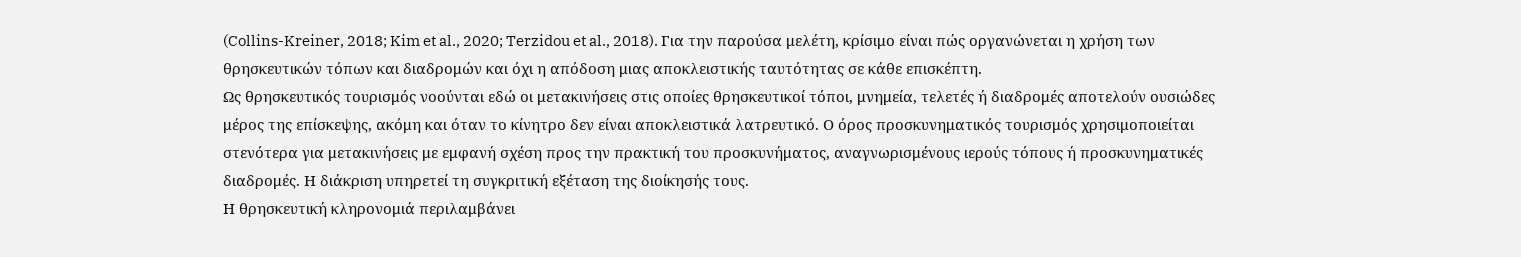(Collins-Kreiner, 2018; Kim et al., 2020; Terzidou et al., 2018). Για την παρούσα μελέτη, κρίσιμο είναι πώς οργανώνεται η χρήση των θρησκευτικών τόπων και διαδρομών και όχι η απόδοση μιας αποκλειστικής ταυτότητας σε κάθε επισκέπτη.
Ως θρησκευτικός τουρισμός νοούνται εδώ οι μετακινήσεις στις οποίες θρησκευτικοί τόποι, μνημεία, τελετές ή διαδρομές αποτελούν ουσιώδες μέρος της επίσκεψης, ακόμη και όταν το κίνητρο δεν είναι αποκλειστικά λατρευτικό. Ο όρος προσκυνηματικός τουρισμός χρησιμοποιείται στενότερα για μετακινήσεις με εμφανή σχέση προς την πρακτική του προσκυνήματος, αναγνωρισμένους ιερούς τόπους ή προσκυνηματικές διαδρομές. Η διάκριση υπηρετεί τη συγκριτική εξέταση της διοίκησής τους.
Η θρησκευτική κληρονομιά περιλαμβάνει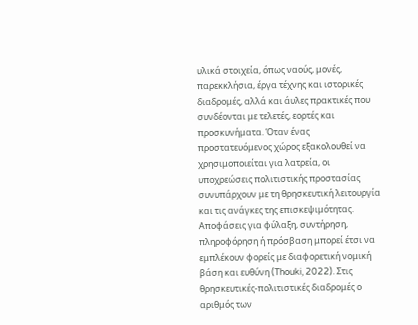υλικά στοιχεία, όπως ναούς, μονές, παρεκκλήσια, έργα τέχνης και ιστορικές διαδρομές, αλλά και άυλες πρακτικές που συνδέονται με τελετές, εορτές και προσκυνήματα. Όταν ένας προστατευόμενος χώρος εξακολουθεί να χρησιμοποιείται για λατρεία, οι υποχρεώσεις πολιτιστικής προστασίας συνυπάρχουν με τη θρησκευτική λειτουργία και τις ανάγκες της επισκεψιμότητας. Αποφάσεις για φύλαξη, συντήρηση, πληροφόρηση ή πρόσβαση μπορεί έτσι να εμπλέκουν φορείς με διαφορετική νομική βάση και ευθύνη (Thouki, 2022). Στις θρησκευτικές-πολιτιστικές διαδρομές ο αριθμός των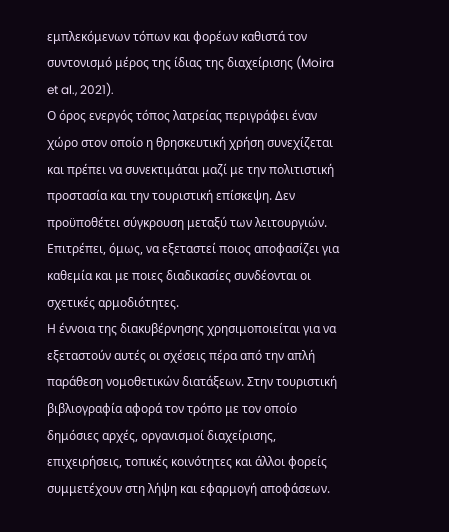εμπλεκόμενων τόπων και φορέων καθιστά τον συντονισμό μέρος της ίδιας της διαχείρισης (Moira et al., 2021).
Ο όρος ενεργός τόπος λατρείας περιγράφει έναν χώρο στον οποίο η θρησκευτική χρήση συνεχίζεται και πρέπει να συνεκτιμάται μαζί με την πολιτιστική προστασία και την τουριστική επίσκεψη. Δεν προϋποθέτει σύγκρουση μεταξύ των λειτουργιών. Επιτρέπει, όμως, να εξεταστεί ποιος αποφασίζει για καθεμία και με ποιες διαδικασίες συνδέονται οι σχετικές αρμοδιότητες.
Η έννοια της διακυβέρνησης χρησιμοποιείται για να εξεταστούν αυτές οι σχέσεις πέρα από την απλή παράθεση νομοθετικών διατάξεων. Στην τουριστική βιβλιογραφία αφορά τον τρόπο με τον οποίο δημόσιες αρχές, οργανισμοί διαχείρισης, επιχειρήσεις, τοπικές κοινότητες και άλλοι φορείς συμμετέχουν στη λήψη και εφαρμογή αποφάσεων.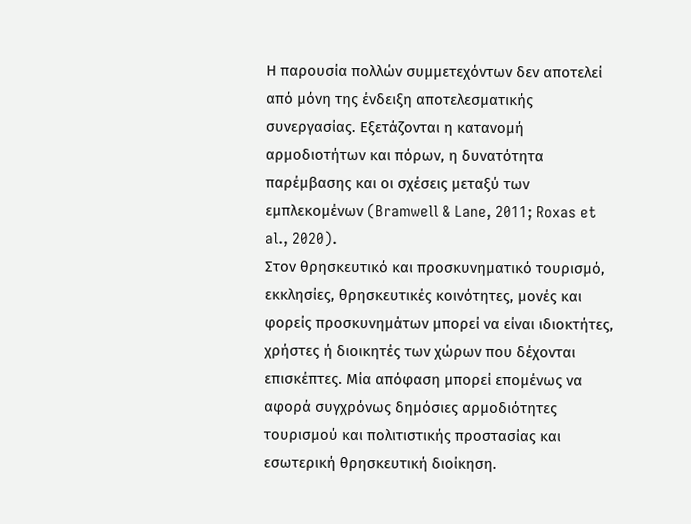Η παρουσία πολλών συμμετεχόντων δεν αποτελεί από μόνη της ένδειξη αποτελεσματικής συνεργασίας. Εξετάζονται η κατανομή αρμοδιοτήτων και πόρων, η δυνατότητα παρέμβασης και οι σχέσεις μεταξύ των εμπλεκομένων (Bramwell & Lane, 2011; Roxas et al., 2020).
Στον θρησκευτικό και προσκυνηματικό τουρισμό, εκκλησίες, θρησκευτικές κοινότητες, μονές και φορείς προσκυνημάτων μπορεί να είναι ιδιοκτήτες, χρήστες ή διοικητές των χώρων που δέχονται επισκέπτες. Μία απόφαση μπορεί επομένως να αφορά συγχρόνως δημόσιες αρμοδιότητες τουρισμού και πολιτιστικής προστασίας και εσωτερική θρησκευτική διοίκηση.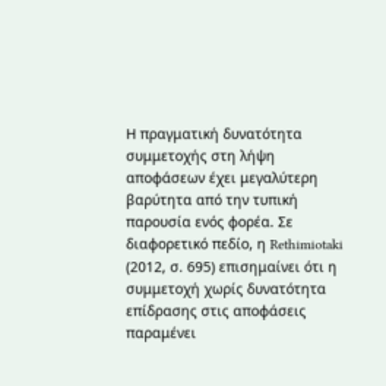Η πραγματική δυνατότητα συμμετοχής στη λήψη αποφάσεων έχει μεγαλύτερη βαρύτητα από την τυπική παρουσία ενός φορέα. Σε διαφορετικό πεδίο, η Rethimiotaki (2012, σ. 695) επισημαίνει ότι η συμμετοχή χωρίς δυνατότητα επίδρασης στις αποφάσεις παραμένει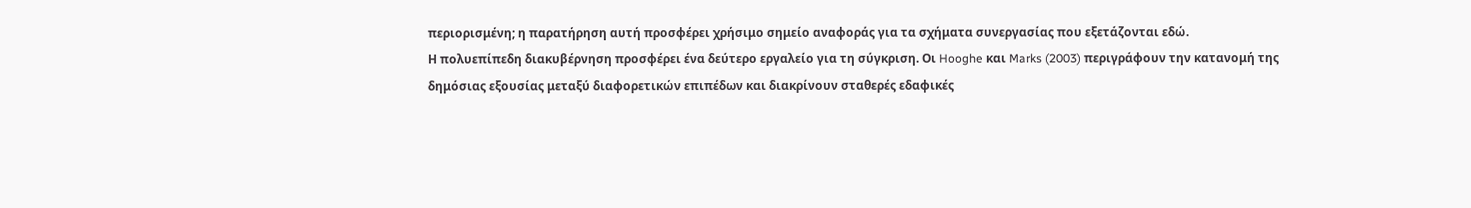περιορισμένη; η παρατήρηση αυτή προσφέρει χρήσιμο σημείο αναφοράς για τα σχήματα συνεργασίας που εξετάζονται εδώ.
Η πολυεπίπεδη διακυβέρνηση προσφέρει ένα δεύτερο εργαλείο για τη σύγκριση. Οι Hooghe και Marks (2003) περιγράφουν την κατανομή της δημόσιας εξουσίας μεταξύ διαφορετικών επιπέδων και διακρίνουν σταθερές εδαφικές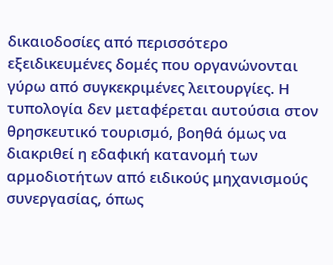δικαιοδοσίες από περισσότερο εξειδικευμένες δομές που οργανώνονται γύρω από συγκεκριμένες λειτουργίες. Η τυπολογία δεν μεταφέρεται αυτούσια στον θρησκευτικό τουρισμό, βοηθά όμως να διακριθεί η εδαφική κατανομή των αρμοδιοτήτων από ειδικούς μηχανισμούς συνεργασίας, όπως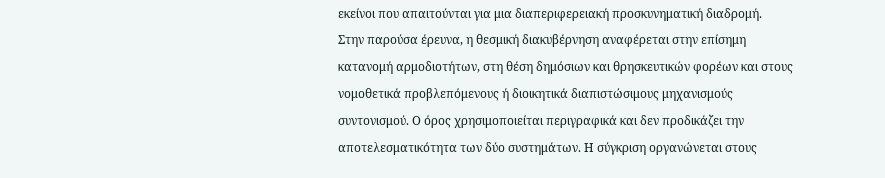εκείνοι που απαιτούνται για μια διαπεριφερειακή προσκυνηματική διαδρομή.
Στην παρούσα έρευνα, η θεσμική διακυβέρνηση αναφέρεται στην επίσημη κατανομή αρμοδιοτήτων, στη θέση δημόσιων και θρησκευτικών φορέων και στους νομοθετικά προβλεπόμενους ή διοικητικά διαπιστώσιμους μηχανισμούς συντονισμού. Ο όρος χρησιμοποιείται περιγραφικά και δεν προδικάζει την αποτελεσματικότητα των δύο συστημάτων. Η σύγκριση οργανώνεται στους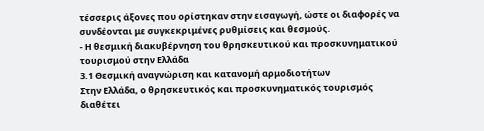τέσσερις άξονες που ορίστηκαν στην εισαγωγή, ώστε οι διαφορές να συνδέονται με συγκεκριμένες ρυθμίσεις και θεσμούς.
- Η θεσμική διακυβέρνηση του θρησκευτικού και προσκυνηματικού τουρισμού στην Ελλάδα
3.1 Θεσμική αναγνώριση και κατανομή αρμοδιοτήτων
Στην Ελλάδα, ο θρησκευτικός και προσκυνηματικός τουρισμός διαθέτει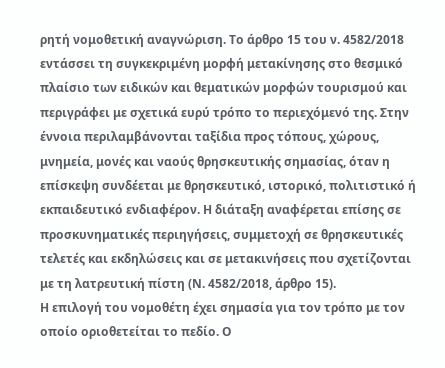ρητή νομοθετική αναγνώριση. Το άρθρο 15 του ν. 4582/2018 εντάσσει τη συγκεκριμένη μορφή μετακίνησης στο θεσμικό πλαίσιο των ειδικών και θεματικών μορφών τουρισμού και περιγράφει με σχετικά ευρύ τρόπο το περιεχόμενό της. Στην έννοια περιλαμβάνονται ταξίδια προς τόπους, χώρους, μνημεία, μονές και ναούς θρησκευτικής σημασίας, όταν η επίσκεψη συνδέεται με θρησκευτικό, ιστορικό, πολιτιστικό ή εκπαιδευτικό ενδιαφέρον. Η διάταξη αναφέρεται επίσης σε προσκυνηματικές περιηγήσεις, συμμετοχή σε θρησκευτικές τελετές και εκδηλώσεις και σε μετακινήσεις που σχετίζονται με τη λατρευτική πίστη (Ν. 4582/2018, άρθρο 15).
Η επιλογή του νομοθέτη έχει σημασία για τον τρόπο με τον οποίο οριοθετείται το πεδίο. Ο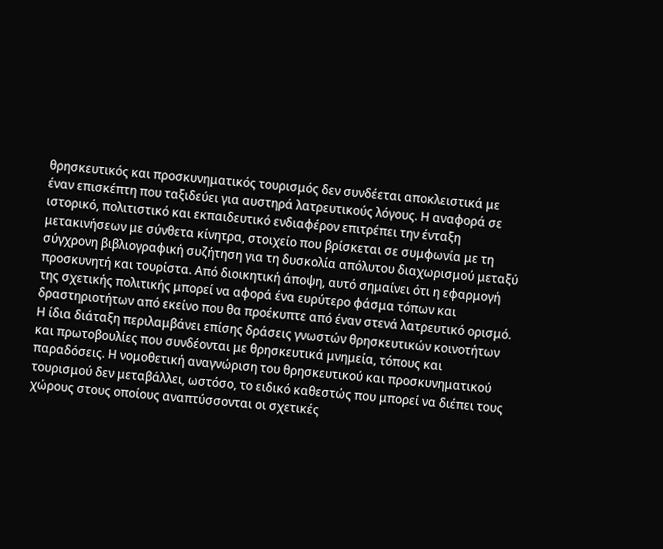θρησκευτικός και προσκυνηματικός τουρισμός δεν συνδέεται αποκλειστικά με έναν επισκέπτη που ταξιδεύει για αυστηρά λατρευτικούς λόγους. Η αναφορά σε ιστορικό, πολιτιστικό και εκπαιδευτικό ενδιαφέρον επιτρέπει την ένταξη μετακινήσεων με σύνθετα κίνητρα, στοιχείο που βρίσκεται σε συμφωνία με τη σύγχρονη βιβλιογραφική συζήτηση για τη δυσκολία απόλυτου διαχωρισμού μεταξύ προσκυνητή και τουρίστα. Από διοικητική άποψη, αυτό σημαίνει ότι η εφαρμογή της σχετικής πολιτικής μπορεί να αφορά ένα ευρύτερο φάσμα τόπων και δραστηριοτήτων από εκείνο που θα προέκυπτε από έναν στενά λατρευτικό ορισμό.
Η ίδια διάταξη περιλαμβάνει επίσης δράσεις γνωστών θρησκευτικών κοινοτήτων και πρωτοβουλίες που συνδέονται με θρησκευτικά μνημεία, τόπους και παραδόσεις. Η νομοθετική αναγνώριση του θρησκευτικού και προσκυνηματικού τουρισμού δεν μεταβάλλει, ωστόσο, το ειδικό καθεστώς που μπορεί να διέπει τους χώρους στους οποίους αναπτύσσονται οι σχετικές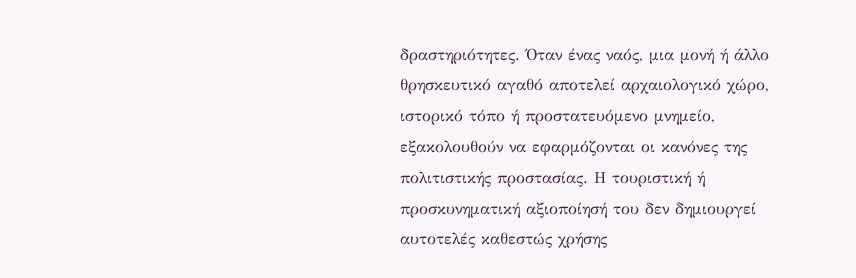δραστηριότητες. Όταν ένας ναός, μια μονή ή άλλο θρησκευτικό αγαθό αποτελεί αρχαιολογικό χώρο, ιστορικό τόπο ή προστατευόμενο μνημείο, εξακολουθούν να εφαρμόζονται οι κανόνες της πολιτιστικής προστασίας. Η τουριστική ή προσκυνηματική αξιοποίησή του δεν δημιουργεί αυτοτελές καθεστώς χρήσης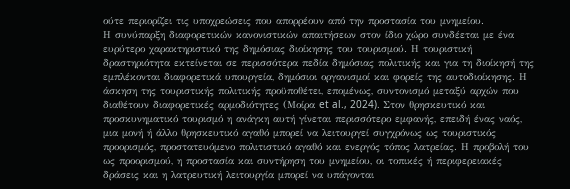ούτε περιορίζει τις υποχρεώσεις που απορρέουν από την προστασία του μνημείου.
Η συνύπαρξη διαφορετικών κανονιστικών απαιτήσεων στον ίδιο χώρο συνδέεται με ένα ευρύτερο χαρακτηριστικό της δημόσιας διοίκησης του τουρισμού. Η τουριστική δραστηριότητα εκτείνεται σε περισσότερα πεδία δημόσιας πολιτικής και για τη διοίκησή της εμπλέκονται διαφορετικά υπουργεία, δημόσιοι οργανισμοί και φορείς της αυτοδιοίκησης. Η άσκηση της τουριστικής πολιτικής προϋποθέτει, επομένως, συντονισμό μεταξύ αρχών που διαθέτουν διαφορετικές αρμοδιότητες (Μοίρα et al., 2024). Στον θρησκευτικό και προσκυνηματικό τουρισμό η ανάγκη αυτή γίνεται περισσότερο εμφανής, επειδή ένας ναός, μια μονή ή άλλο θρησκευτικό αγαθό μπορεί να λειτουργεί συγχρόνως ως τουριστικός προορισμός, προστατευόμενο πολιτιστικό αγαθό και ενεργός τόπος λατρείας. Η προβολή του ως προορισμού, η προστασία και συντήρηση του μνημείου, οι τοπικές ή περιφερειακές δράσεις και η λατρευτική λειτουργία μπορεί να υπάγονται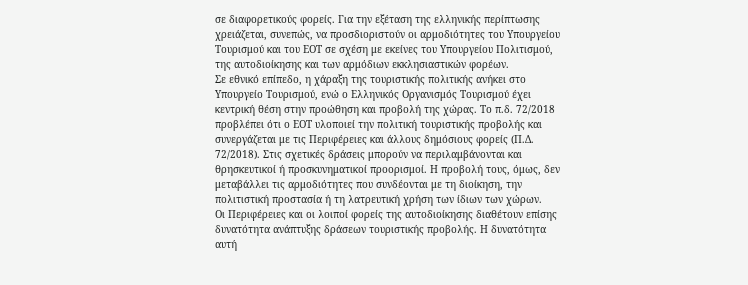σε διαφορετικούς φορείς. Για την εξέταση της ελληνικής περίπτωσης χρειάζεται, συνεπώς, να προσδιοριστούν οι αρμοδιότητες του Υπουργείου Τουρισμού και του ΕΟΤ σε σχέση με εκείνες του Υπουργείου Πολιτισμού, της αυτοδιοίκησης και των αρμόδιων εκκλησιαστικών φορέων.
Σε εθνικό επίπεδο, η χάραξη της τουριστικής πολιτικής ανήκει στο Υπουργείο Τουρισμού, ενώ ο Ελληνικός Οργανισμός Τουρισμού έχει κεντρική θέση στην προώθηση και προβολή της χώρας. Το π.δ. 72/2018 προβλέπει ότι ο ΕΟΤ υλοποιεί την πολιτική τουριστικής προβολής και συνεργάζεται με τις Περιφέρειες και άλλους δημόσιους φορείς (Π.Δ. 72/2018). Στις σχετικές δράσεις μπορούν να περιλαμβάνονται και θρησκευτικοί ή προσκυνηματικοί προορισμοί. Η προβολή τους, όμως, δεν μεταβάλλει τις αρμοδιότητες που συνδέονται με τη διοίκηση, την πολιτιστική προστασία ή τη λατρευτική χρήση των ίδιων των χώρων.
Οι Περιφέρειες και οι λοιποί φορείς της αυτοδιοίκησης διαθέτουν επίσης δυνατότητα ανάπτυξης δράσεων τουριστικής προβολής. Η δυνατότητα αυτή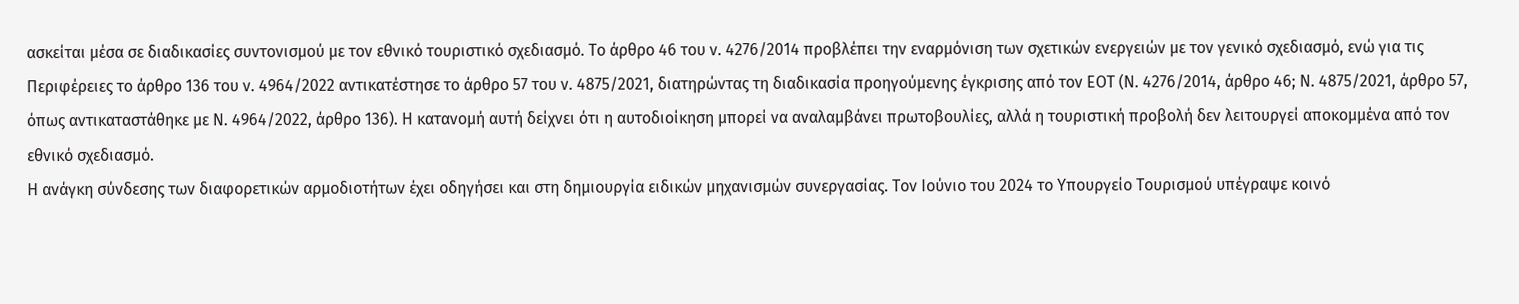ασκείται μέσα σε διαδικασίες συντονισμού με τον εθνικό τουριστικό σχεδιασμό. Το άρθρο 46 του ν. 4276/2014 προβλέπει την εναρμόνιση των σχετικών ενεργειών με τον γενικό σχεδιασμό, ενώ για τις Περιφέρειες το άρθρο 136 του ν. 4964/2022 αντικατέστησε το άρθρο 57 του ν. 4875/2021, διατηρώντας τη διαδικασία προηγούμενης έγκρισης από τον ΕΟΤ (Ν. 4276/2014, άρθρο 46; Ν. 4875/2021, άρθρο 57, όπως αντικαταστάθηκε με Ν. 4964/2022, άρθρο 136). Η κατανομή αυτή δείχνει ότι η αυτοδιοίκηση μπορεί να αναλαμβάνει πρωτοβουλίες, αλλά η τουριστική προβολή δεν λειτουργεί αποκομμένα από τον εθνικό σχεδιασμό.
Η ανάγκη σύνδεσης των διαφορετικών αρμοδιοτήτων έχει οδηγήσει και στη δημιουργία ειδικών μηχανισμών συνεργασίας. Τον Ιούνιο του 2024 το Υπουργείο Τουρισμού υπέγραψε κοινό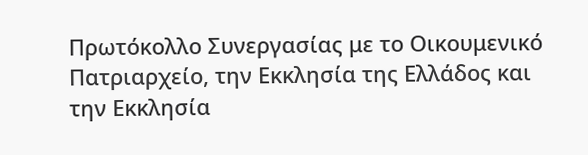Πρωτόκολλο Συνεργασίας με το Οικουμενικό Πατριαρχείο, την Εκκλησία της Ελλάδος και την Εκκλησία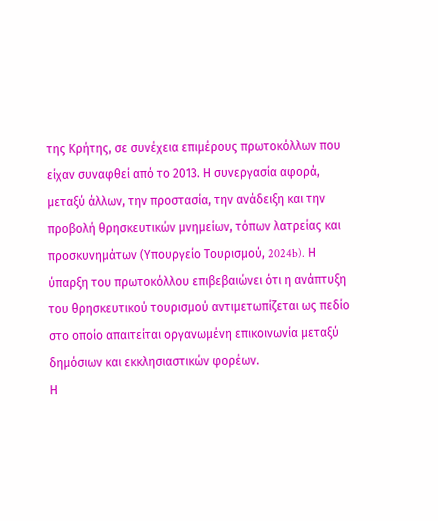της Κρήτης, σε συνέχεια επιμέρους πρωτοκόλλων που είχαν συναφθεί από το 2013. Η συνεργασία αφορά, μεταξύ άλλων, την προστασία, την ανάδειξη και την προβολή θρησκευτικών μνημείων, τόπων λατρείας και προσκυνημάτων (Υπουργείο Τουρισμού, 2024b). Η ύπαρξη του πρωτοκόλλου επιβεβαιώνει ότι η ανάπτυξη του θρησκευτικού τουρισμού αντιμετωπίζεται ως πεδίο στο οποίο απαιτείται οργανωμένη επικοινωνία μεταξύ δημόσιων και εκκλησιαστικών φορέων.
Η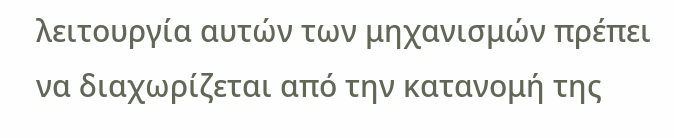λειτουργία αυτών των μηχανισμών πρέπει να διαχωρίζεται από την κατανομή της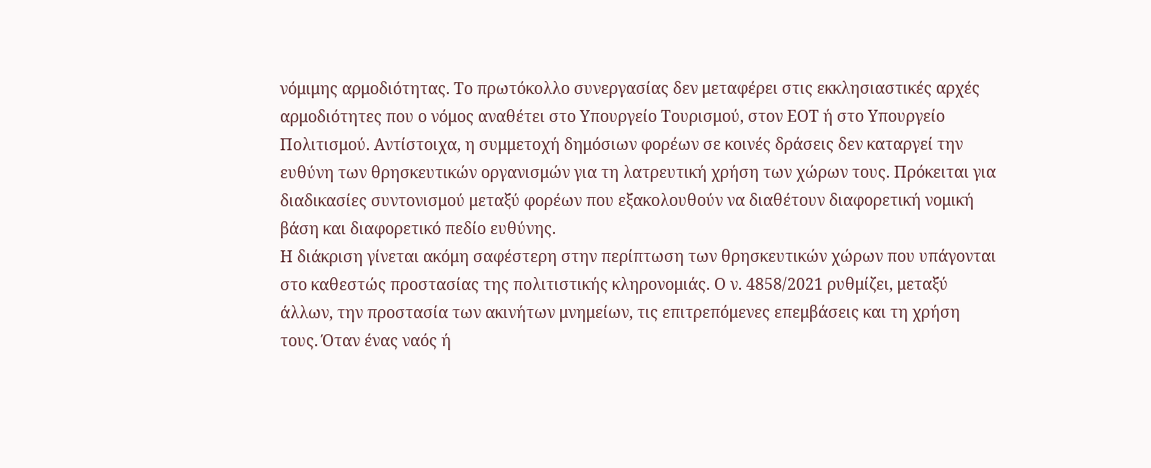νόμιμης αρμοδιότητας. Το πρωτόκολλο συνεργασίας δεν μεταφέρει στις εκκλησιαστικές αρχές αρμοδιότητες που ο νόμος αναθέτει στο Υπουργείο Τουρισμού, στον ΕΟΤ ή στο Υπουργείο Πολιτισμού. Αντίστοιχα, η συμμετοχή δημόσιων φορέων σε κοινές δράσεις δεν καταργεί την ευθύνη των θρησκευτικών οργανισμών για τη λατρευτική χρήση των χώρων τους. Πρόκειται για διαδικασίες συντονισμού μεταξύ φορέων που εξακολουθούν να διαθέτουν διαφορετική νομική βάση και διαφορετικό πεδίο ευθύνης.
Η διάκριση γίνεται ακόμη σαφέστερη στην περίπτωση των θρησκευτικών χώρων που υπάγονται στο καθεστώς προστασίας της πολιτιστικής κληρονομιάς. Ο ν. 4858/2021 ρυθμίζει, μεταξύ άλλων, την προστασία των ακινήτων μνημείων, τις επιτρεπόμενες επεμβάσεις και τη χρήση τους. Όταν ένας ναός ή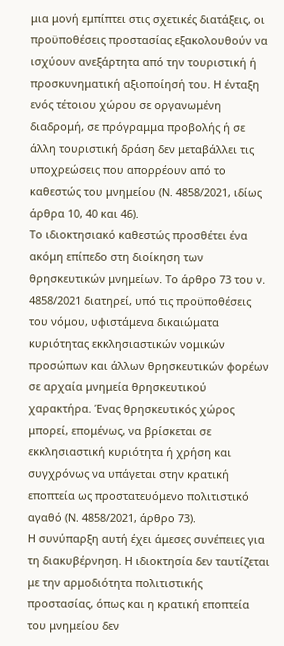μια μονή εμπίπτει στις σχετικές διατάξεις, οι προϋποθέσεις προστασίας εξακολουθούν να ισχύουν ανεξάρτητα από την τουριστική ή προσκυνηματική αξιοποίησή του. Η ένταξη ενός τέτοιου χώρου σε οργανωμένη διαδρομή, σε πρόγραμμα προβολής ή σε άλλη τουριστική δράση δεν μεταβάλλει τις υποχρεώσεις που απορρέουν από το καθεστώς του μνημείου (Ν. 4858/2021, ιδίως άρθρα 10, 40 και 46).
Το ιδιοκτησιακό καθεστώς προσθέτει ένα ακόμη επίπεδο στη διοίκηση των θρησκευτικών μνημείων. Το άρθρο 73 του ν. 4858/2021 διατηρεί, υπό τις προϋποθέσεις του νόμου, υφιστάμενα δικαιώματα κυριότητας εκκλησιαστικών νομικών προσώπων και άλλων θρησκευτικών φορέων σε αρχαία μνημεία θρησκευτικού χαρακτήρα. Ένας θρησκευτικός χώρος μπορεί, επομένως, να βρίσκεται σε εκκλησιαστική κυριότητα ή χρήση και συγχρόνως να υπάγεται στην κρατική εποπτεία ως προστατευόμενο πολιτιστικό αγαθό (Ν. 4858/2021, άρθρο 73).
Η συνύπαρξη αυτή έχει άμεσες συνέπειες για τη διακυβέρνηση. Η ιδιοκτησία δεν ταυτίζεται με την αρμοδιότητα πολιτιστικής προστασίας, όπως και η κρατική εποπτεία του μνημείου δεν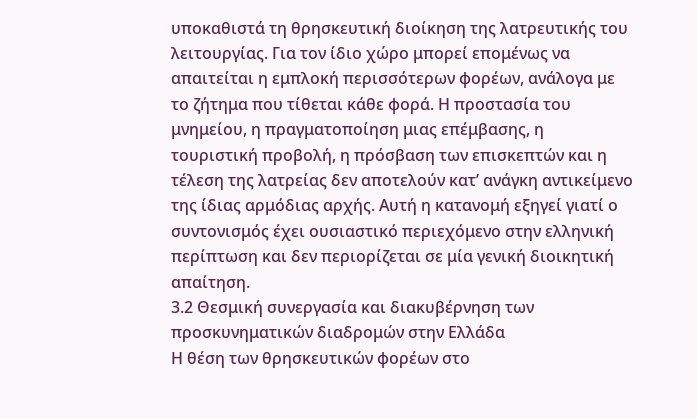υποκαθιστά τη θρησκευτική διοίκηση της λατρευτικής του λειτουργίας. Για τον ίδιο χώρο μπορεί επομένως να απαιτείται η εμπλοκή περισσότερων φορέων, ανάλογα με το ζήτημα που τίθεται κάθε φορά. Η προστασία του μνημείου, η πραγματοποίηση μιας επέμβασης, η τουριστική προβολή, η πρόσβαση των επισκεπτών και η τέλεση της λατρείας δεν αποτελούν κατ’ ανάγκη αντικείμενο της ίδιας αρμόδιας αρχής. Αυτή η κατανομή εξηγεί γιατί ο συντονισμός έχει ουσιαστικό περιεχόμενο στην ελληνική περίπτωση και δεν περιορίζεται σε μία γενική διοικητική απαίτηση.
3.2 Θεσμική συνεργασία και διακυβέρνηση των προσκυνηματικών διαδρομών στην Ελλάδα
Η θέση των θρησκευτικών φορέων στο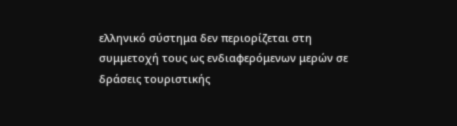ελληνικό σύστημα δεν περιορίζεται στη συμμετοχή τους ως ενδιαφερόμενων μερών σε δράσεις τουριστικής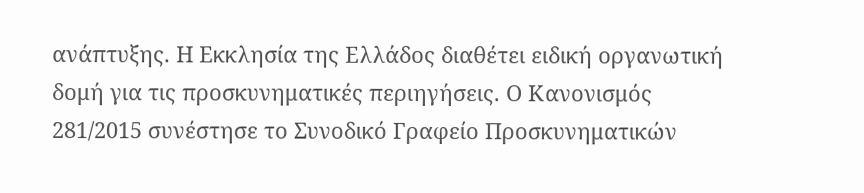ανάπτυξης. Η Εκκλησία της Ελλάδος διαθέτει ειδική οργανωτική δομή για τις προσκυνηματικές περιηγήσεις. Ο Κανονισμός 281/2015 συνέστησε το Συνοδικό Γραφείο Προσκυνηματικών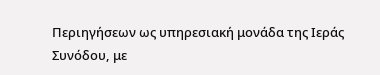Περιηγήσεων ως υπηρεσιακή μονάδα της Ιεράς Συνόδου, με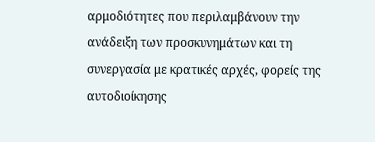αρμοδιότητες που περιλαμβάνουν την ανάδειξη των προσκυνημάτων και τη συνεργασία με κρατικές αρχές, φορείς της αυτοδιοίκησης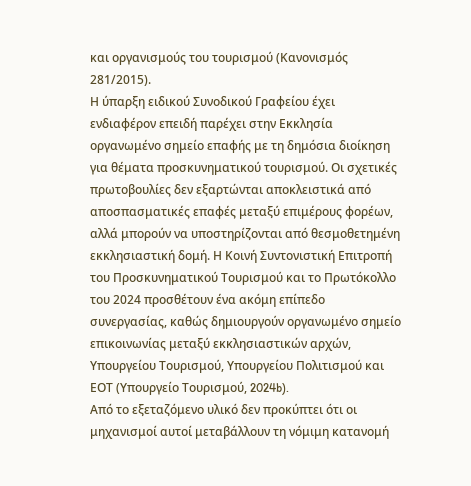και οργανισμούς του τουρισμού (Κανονισμός 281/2015).
Η ύπαρξη ειδικού Συνοδικού Γραφείου έχει ενδιαφέρον επειδή παρέχει στην Εκκλησία οργανωμένο σημείο επαφής με τη δημόσια διοίκηση για θέματα προσκυνηματικού τουρισμού. Οι σχετικές πρωτοβουλίες δεν εξαρτώνται αποκλειστικά από αποσπασματικές επαφές μεταξύ επιμέρους φορέων, αλλά μπορούν να υποστηρίζονται από θεσμοθετημένη εκκλησιαστική δομή. Η Κοινή Συντονιστική Επιτροπή του Προσκυνηματικού Τουρισμού και το Πρωτόκολλο του 2024 προσθέτουν ένα ακόμη επίπεδο συνεργασίας, καθώς δημιουργούν οργανωμένο σημείο επικοινωνίας μεταξύ εκκλησιαστικών αρχών, Υπουργείου Τουρισμού, Υπουργείου Πολιτισμού και ΕΟΤ (Υπουργείο Τουρισμού, 2024b).
Από το εξεταζόμενο υλικό δεν προκύπτει ότι οι μηχανισμοί αυτοί μεταβάλλουν τη νόμιμη κατανομή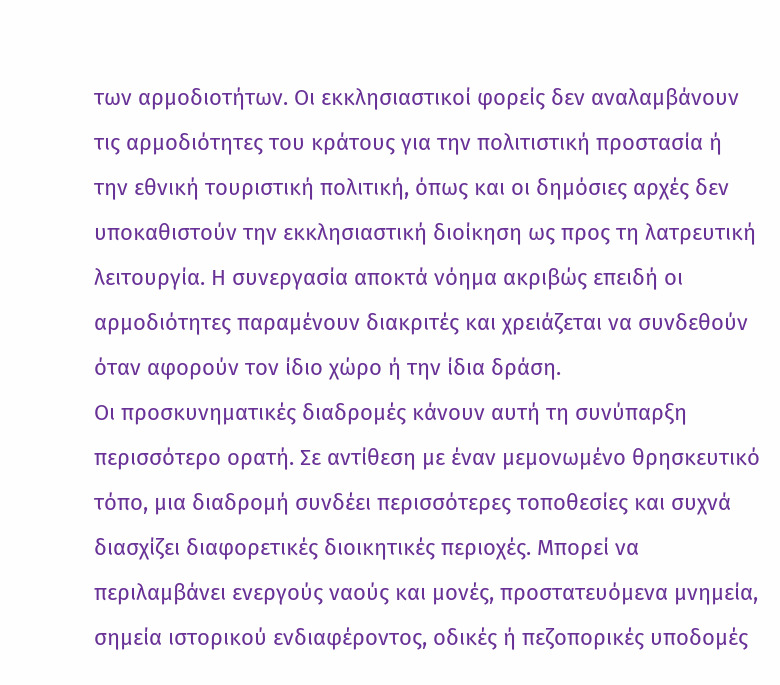των αρμοδιοτήτων. Οι εκκλησιαστικοί φορείς δεν αναλαμβάνουν τις αρμοδιότητες του κράτους για την πολιτιστική προστασία ή την εθνική τουριστική πολιτική, όπως και οι δημόσιες αρχές δεν υποκαθιστούν την εκκλησιαστική διοίκηση ως προς τη λατρευτική λειτουργία. Η συνεργασία αποκτά νόημα ακριβώς επειδή οι αρμοδιότητες παραμένουν διακριτές και χρειάζεται να συνδεθούν όταν αφορούν τον ίδιο χώρο ή την ίδια δράση.
Οι προσκυνηματικές διαδρομές κάνουν αυτή τη συνύπαρξη περισσότερο ορατή. Σε αντίθεση με έναν μεμονωμένο θρησκευτικό τόπο, μια διαδρομή συνδέει περισσότερες τοποθεσίες και συχνά διασχίζει διαφορετικές διοικητικές περιοχές. Μπορεί να περιλαμβάνει ενεργούς ναούς και μονές, προστατευόμενα μνημεία, σημεία ιστορικού ενδιαφέροντος, οδικές ή πεζοπορικές υποδομές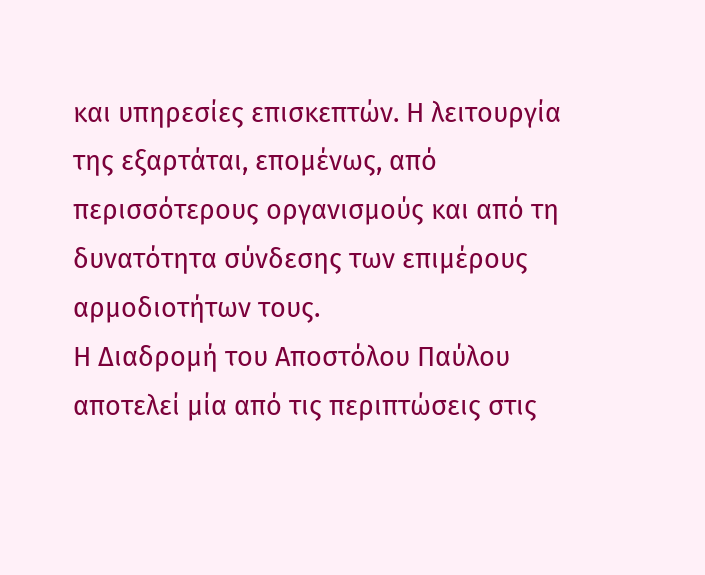και υπηρεσίες επισκεπτών. Η λειτουργία της εξαρτάται, επομένως, από περισσότερους οργανισμούς και από τη δυνατότητα σύνδεσης των επιμέρους αρμοδιοτήτων τους.
Η Διαδρομή του Αποστόλου Παύλου αποτελεί μία από τις περιπτώσεις στις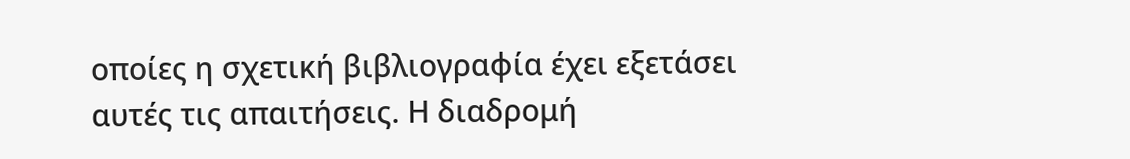οποίες η σχετική βιβλιογραφία έχει εξετάσει αυτές τις απαιτήσεις. Η διαδρομή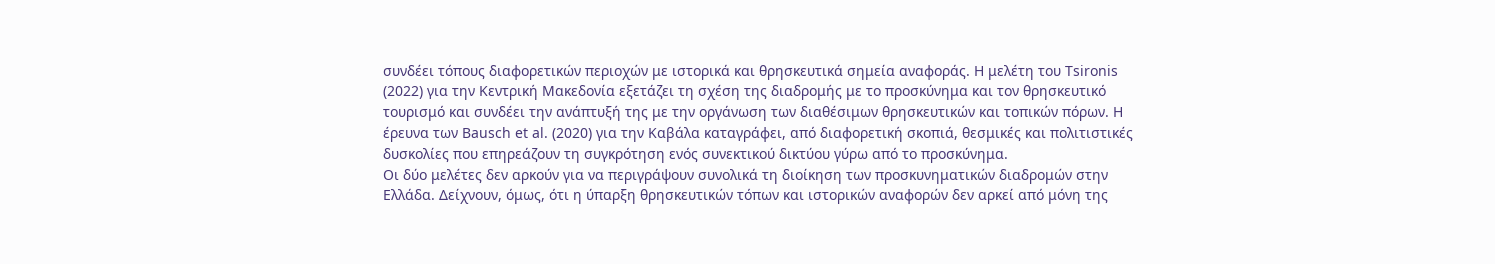συνδέει τόπους διαφορετικών περιοχών με ιστορικά και θρησκευτικά σημεία αναφοράς. Η μελέτη του Tsironis (2022) για την Κεντρική Μακεδονία εξετάζει τη σχέση της διαδρομής με το προσκύνημα και τον θρησκευτικό τουρισμό και συνδέει την ανάπτυξή της με την οργάνωση των διαθέσιμων θρησκευτικών και τοπικών πόρων. Η έρευνα των Bausch et al. (2020) για την Καβάλα καταγράφει, από διαφορετική σκοπιά, θεσμικές και πολιτιστικές δυσκολίες που επηρεάζουν τη συγκρότηση ενός συνεκτικού δικτύου γύρω από το προσκύνημα.
Οι δύο μελέτες δεν αρκούν για να περιγράψουν συνολικά τη διοίκηση των προσκυνηματικών διαδρομών στην Ελλάδα. Δείχνουν, όμως, ότι η ύπαρξη θρησκευτικών τόπων και ιστορικών αναφορών δεν αρκεί από μόνη της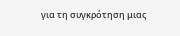για τη συγκρότηση μιας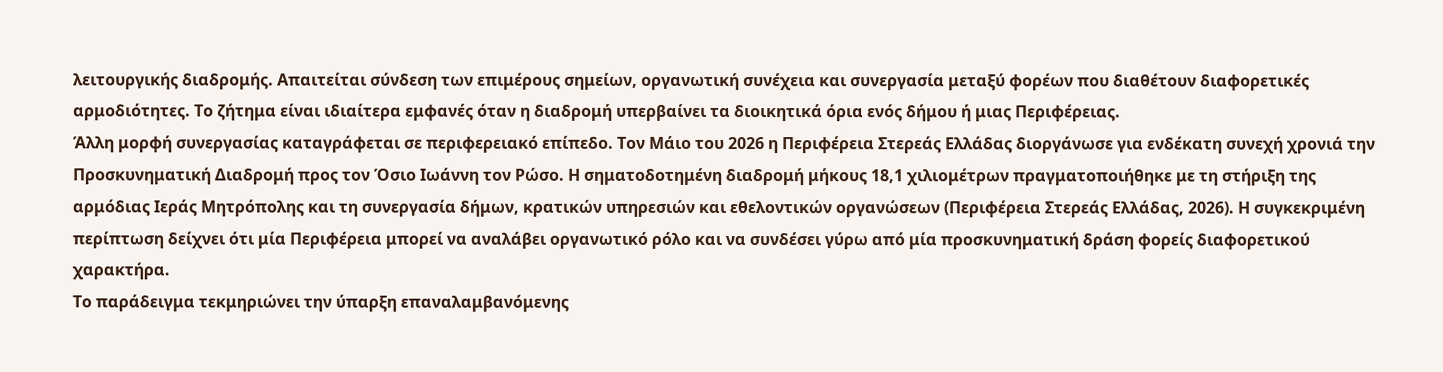λειτουργικής διαδρομής. Απαιτείται σύνδεση των επιμέρους σημείων, οργανωτική συνέχεια και συνεργασία μεταξύ φορέων που διαθέτουν διαφορετικές αρμοδιότητες. Το ζήτημα είναι ιδιαίτερα εμφανές όταν η διαδρομή υπερβαίνει τα διοικητικά όρια ενός δήμου ή μιας Περιφέρειας.
Άλλη μορφή συνεργασίας καταγράφεται σε περιφερειακό επίπεδο. Τον Μάιο του 2026 η Περιφέρεια Στερεάς Ελλάδας διοργάνωσε για ενδέκατη συνεχή χρονιά την Προσκυνηματική Διαδρομή προς τον Όσιο Ιωάννη τον Ρώσο. Η σηματοδοτημένη διαδρομή μήκους 18,1 χιλιομέτρων πραγματοποιήθηκε με τη στήριξη της αρμόδιας Ιεράς Μητρόπολης και τη συνεργασία δήμων, κρατικών υπηρεσιών και εθελοντικών οργανώσεων (Περιφέρεια Στερεάς Ελλάδας, 2026). Η συγκεκριμένη περίπτωση δείχνει ότι μία Περιφέρεια μπορεί να αναλάβει οργανωτικό ρόλο και να συνδέσει γύρω από μία προσκυνηματική δράση φορείς διαφορετικού χαρακτήρα.
Το παράδειγμα τεκμηριώνει την ύπαρξη επαναλαμβανόμενης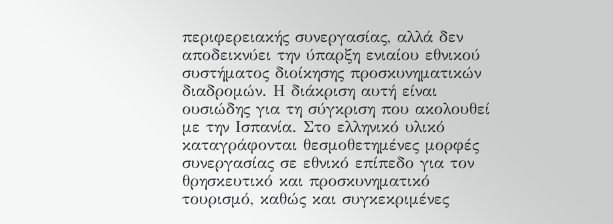περιφερειακής συνεργασίας, αλλά δεν αποδεικνύει την ύπαρξη ενιαίου εθνικού συστήματος διοίκησης προσκυνηματικών διαδρομών. Η διάκριση αυτή είναι ουσιώδης για τη σύγκριση που ακολουθεί με την Ισπανία. Στο ελληνικό υλικό καταγράφονται θεσμοθετημένες μορφές συνεργασίας σε εθνικό επίπεδο για τον θρησκευτικό και προσκυνηματικό τουρισμό, καθώς και συγκεκριμένες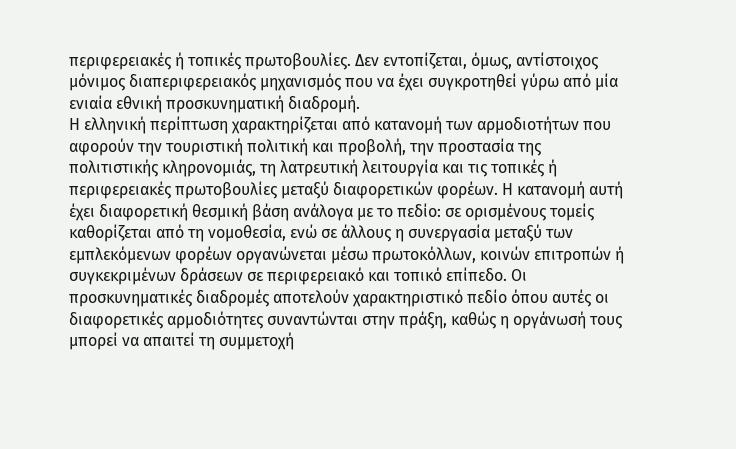περιφερειακές ή τοπικές πρωτοβουλίες. Δεν εντοπίζεται, όμως, αντίστοιχος μόνιμος διαπεριφερειακός μηχανισμός που να έχει συγκροτηθεί γύρω από μία ενιαία εθνική προσκυνηματική διαδρομή.
Η ελληνική περίπτωση χαρακτηρίζεται από κατανομή των αρμοδιοτήτων που αφορούν την τουριστική πολιτική και προβολή, την προστασία της πολιτιστικής κληρονομιάς, τη λατρευτική λειτουργία και τις τοπικές ή περιφερειακές πρωτοβουλίες μεταξύ διαφορετικών φορέων. Η κατανομή αυτή έχει διαφορετική θεσμική βάση ανάλογα με το πεδίο: σε ορισμένους τομείς καθορίζεται από τη νομοθεσία, ενώ σε άλλους η συνεργασία μεταξύ των εμπλεκόμενων φορέων οργανώνεται μέσω πρωτοκόλλων, κοινών επιτροπών ή συγκεκριμένων δράσεων σε περιφερειακό και τοπικό επίπεδο. Οι προσκυνηματικές διαδρομές αποτελούν χαρακτηριστικό πεδίο όπου αυτές οι διαφορετικές αρμοδιότητες συναντώνται στην πράξη, καθώς η οργάνωσή τους μπορεί να απαιτεί τη συμμετοχή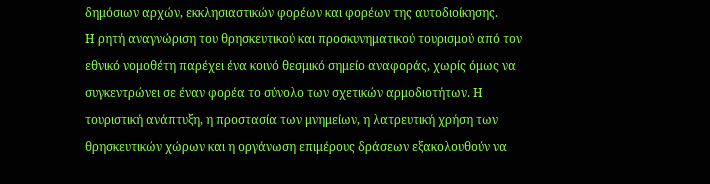δημόσιων αρχών, εκκλησιαστικών φορέων και φορέων της αυτοδιοίκησης.
Η ρητή αναγνώριση του θρησκευτικού και προσκυνηματικού τουρισμού από τον εθνικό νομοθέτη παρέχει ένα κοινό θεσμικό σημείο αναφοράς, χωρίς όμως να συγκεντρώνει σε έναν φορέα το σύνολο των σχετικών αρμοδιοτήτων. Η τουριστική ανάπτυξη, η προστασία των μνημείων, η λατρευτική χρήση των θρησκευτικών χώρων και η οργάνωση επιμέρους δράσεων εξακολουθούν να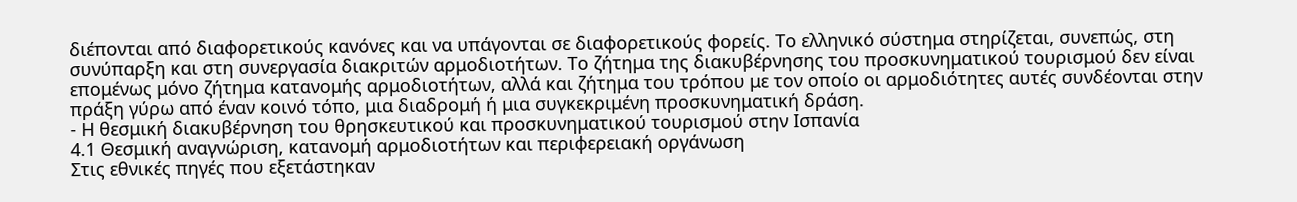διέπονται από διαφορετικούς κανόνες και να υπάγονται σε διαφορετικούς φορείς. Το ελληνικό σύστημα στηρίζεται, συνεπώς, στη συνύπαρξη και στη συνεργασία διακριτών αρμοδιοτήτων. Το ζήτημα της διακυβέρνησης του προσκυνηματικού τουρισμού δεν είναι επομένως μόνο ζήτημα κατανομής αρμοδιοτήτων, αλλά και ζήτημα του τρόπου με τον οποίο οι αρμοδιότητες αυτές συνδέονται στην πράξη γύρω από έναν κοινό τόπο, μια διαδρομή ή μια συγκεκριμένη προσκυνηματική δράση.
- Η θεσμική διακυβέρνηση του θρησκευτικού και προσκυνηματικού τουρισμού στην Ισπανία
4.1 Θεσμική αναγνώριση, κατανομή αρμοδιοτήτων και περιφερειακή οργάνωση
Στις εθνικές πηγές που εξετάστηκαν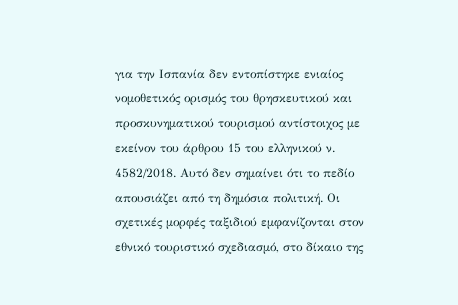για την Ισπανία δεν εντοπίστηκε ενιαίος νομοθετικός ορισμός του θρησκευτικού και προσκυνηματικού τουρισμού αντίστοιχος με εκείνον του άρθρου 15 του ελληνικού ν. 4582/2018. Αυτό δεν σημαίνει ότι το πεδίο απουσιάζει από τη δημόσια πολιτική. Οι σχετικές μορφές ταξιδιού εμφανίζονται στον εθνικό τουριστικό σχεδιασμό, στο δίκαιο της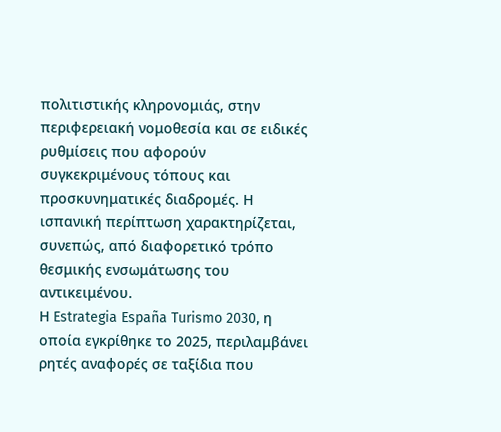πολιτιστικής κληρονομιάς, στην περιφερειακή νομοθεσία και σε ειδικές ρυθμίσεις που αφορούν συγκεκριμένους τόπους και προσκυνηματικές διαδρομές. Η ισπανική περίπτωση χαρακτηρίζεται, συνεπώς, από διαφορετικό τρόπο θεσμικής ενσωμάτωσης του αντικειμένου.
Η Estrategia España Turismo 2030, η οποία εγκρίθηκε το 2025, περιλαμβάνει ρητές αναφορές σε ταξίδια που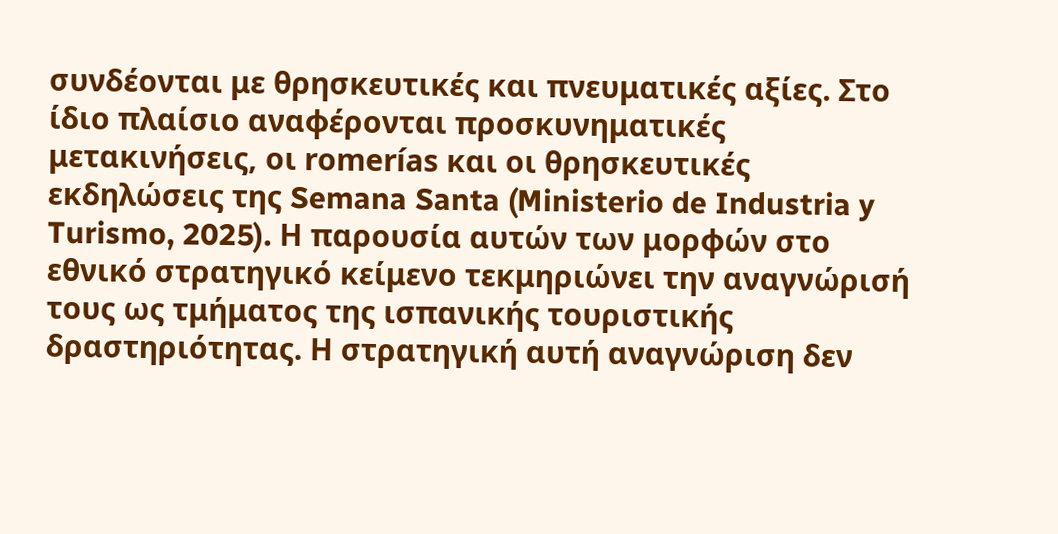συνδέονται με θρησκευτικές και πνευματικές αξίες. Στο ίδιο πλαίσιο αναφέρονται προσκυνηματικές μετακινήσεις, οι romerías και οι θρησκευτικές εκδηλώσεις της Semana Santa (Ministerio de Industria y Turismo, 2025). Η παρουσία αυτών των μορφών στο εθνικό στρατηγικό κείμενο τεκμηριώνει την αναγνώρισή τους ως τμήματος της ισπανικής τουριστικής δραστηριότητας. Η στρατηγική αυτή αναγνώριση δεν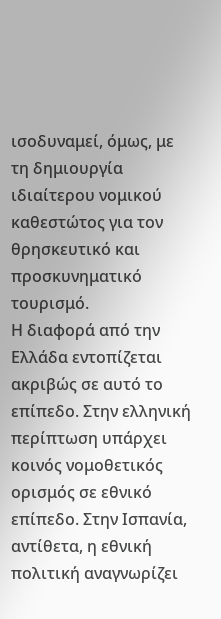ισοδυναμεί, όμως, με τη δημιουργία ιδιαίτερου νομικού καθεστώτος για τον θρησκευτικό και προσκυνηματικό τουρισμό.
Η διαφορά από την Ελλάδα εντοπίζεται ακριβώς σε αυτό το επίπεδο. Στην ελληνική περίπτωση υπάρχει κοινός νομοθετικός ορισμός σε εθνικό επίπεδο. Στην Ισπανία, αντίθετα, η εθνική πολιτική αναγνωρίζει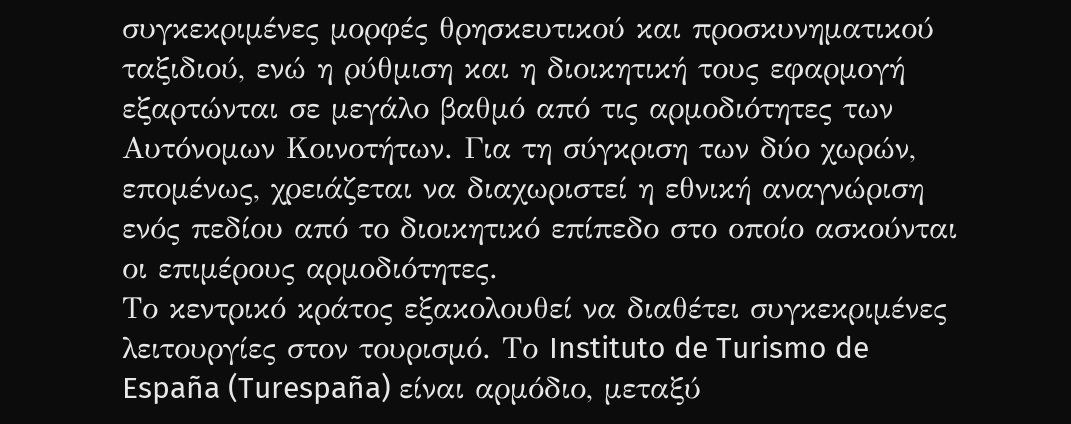συγκεκριμένες μορφές θρησκευτικού και προσκυνηματικού ταξιδιού, ενώ η ρύθμιση και η διοικητική τους εφαρμογή εξαρτώνται σε μεγάλο βαθμό από τις αρμοδιότητες των Αυτόνομων Κοινοτήτων. Για τη σύγκριση των δύο χωρών, επομένως, χρειάζεται να διαχωριστεί η εθνική αναγνώριση ενός πεδίου από το διοικητικό επίπεδο στο οποίο ασκούνται οι επιμέρους αρμοδιότητες.
Το κεντρικό κράτος εξακολουθεί να διαθέτει συγκεκριμένες λειτουργίες στον τουρισμό. Το Instituto de Turismo de España (Turespaña) είναι αρμόδιο, μεταξύ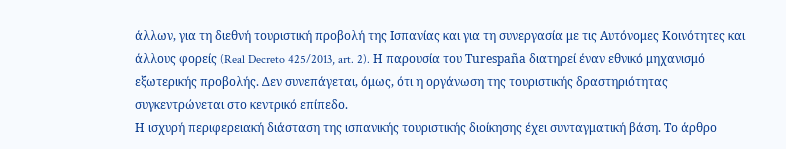άλλων, για τη διεθνή τουριστική προβολή της Ισπανίας και για τη συνεργασία με τις Αυτόνομες Κοινότητες και άλλους φορείς (Real Decreto 425/2013, art. 2). Η παρουσία του Turespaña διατηρεί έναν εθνικό μηχανισμό εξωτερικής προβολής. Δεν συνεπάγεται, όμως, ότι η οργάνωση της τουριστικής δραστηριότητας συγκεντρώνεται στο κεντρικό επίπεδο.
Η ισχυρή περιφερειακή διάσταση της ισπανικής τουριστικής διοίκησης έχει συνταγματική βάση. Το άρθρο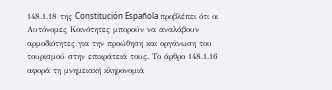148.1.18 της Constitución Española προβλέπει ότι οι Αυτόνομες Κοινότητες μπορούν να αναλάβουν αρμοδιότητες για την προώθηση και οργάνωση του τουρισμού στην επικράτειά τους. Το άρθρο 148.1.16 αφορά τη μνημειακή κληρονομιά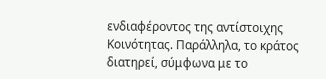ενδιαφέροντος της αντίστοιχης Κοινότητας. Παράλληλα, το κράτος διατηρεί, σύμφωνα με το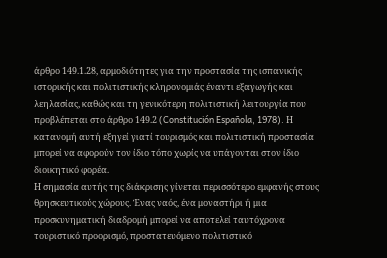άρθρο 149.1.28, αρμοδιότητες για την προστασία της ισπανικής ιστορικής και πολιτιστικής κληρονομιάς έναντι εξαγωγής και λεηλασίας, καθώς και τη γενικότερη πολιτιστική λειτουργία που προβλέπεται στο άρθρο 149.2 (Constitución Española, 1978). Η κατανομή αυτή εξηγεί γιατί τουρισμός και πολιτιστική προστασία μπορεί να αφορούν τον ίδιο τόπο χωρίς να υπάγονται στον ίδιο διοικητικό φορέα.
Η σημασία αυτής της διάκρισης γίνεται περισσότερο εμφανής στους θρησκευτικούς χώρους. Ένας ναός, ένα μοναστήρι ή μια προσκυνηματική διαδρομή μπορεί να αποτελεί ταυτόχρονα τουριστικό προορισμό, προστατευόμενο πολιτιστικό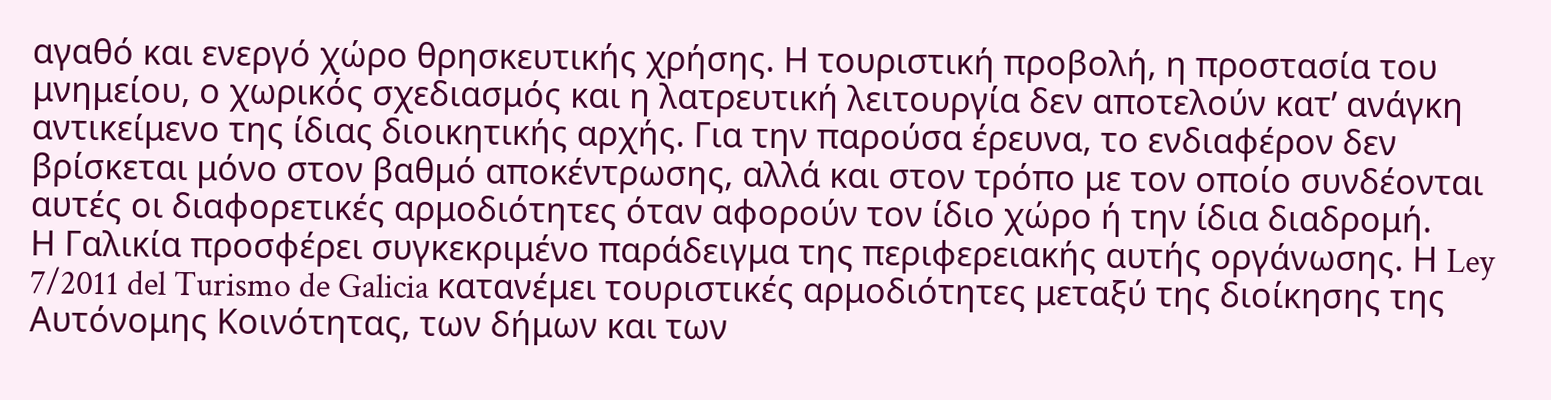αγαθό και ενεργό χώρο θρησκευτικής χρήσης. Η τουριστική προβολή, η προστασία του μνημείου, ο χωρικός σχεδιασμός και η λατρευτική λειτουργία δεν αποτελούν κατ’ ανάγκη αντικείμενο της ίδιας διοικητικής αρχής. Για την παρούσα έρευνα, το ενδιαφέρον δεν βρίσκεται μόνο στον βαθμό αποκέντρωσης, αλλά και στον τρόπο με τον οποίο συνδέονται αυτές οι διαφορετικές αρμοδιότητες όταν αφορούν τον ίδιο χώρο ή την ίδια διαδρομή.
Η Γαλικία προσφέρει συγκεκριμένο παράδειγμα της περιφερειακής αυτής οργάνωσης. Η Ley 7/2011 del Turismo de Galicia κατανέμει τουριστικές αρμοδιότητες μεταξύ της διοίκησης της Αυτόνομης Κοινότητας, των δήμων και των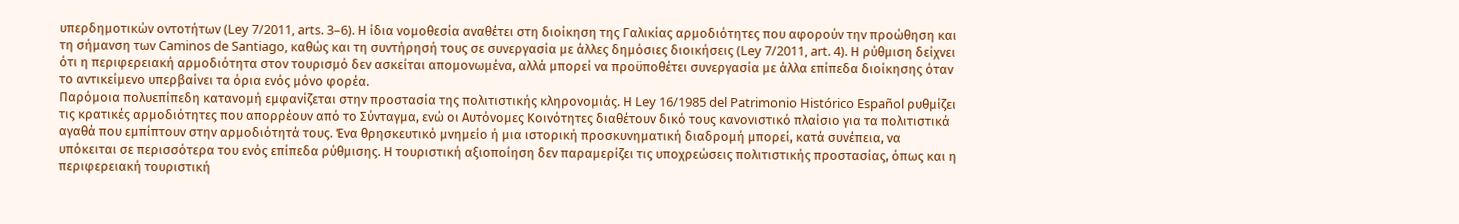υπερδημοτικών οντοτήτων (Ley 7/2011, arts. 3–6). Η ίδια νομοθεσία αναθέτει στη διοίκηση της Γαλικίας αρμοδιότητες που αφορούν την προώθηση και τη σήμανση των Caminos de Santiago, καθώς και τη συντήρησή τους σε συνεργασία με άλλες δημόσιες διοικήσεις (Ley 7/2011, art. 4). Η ρύθμιση δείχνει ότι η περιφερειακή αρμοδιότητα στον τουρισμό δεν ασκείται απομονωμένα, αλλά μπορεί να προϋποθέτει συνεργασία με άλλα επίπεδα διοίκησης όταν το αντικείμενο υπερβαίνει τα όρια ενός μόνο φορέα.
Παρόμοια πολυεπίπεδη κατανομή εμφανίζεται στην προστασία της πολιτιστικής κληρονομιάς. Η Ley 16/1985 del Patrimonio Histórico Español ρυθμίζει τις κρατικές αρμοδιότητες που απορρέουν από το Σύνταγμα, ενώ οι Αυτόνομες Κοινότητες διαθέτουν δικό τους κανονιστικό πλαίσιο για τα πολιτιστικά αγαθά που εμπίπτουν στην αρμοδιότητά τους. Ένα θρησκευτικό μνημείο ή μια ιστορική προσκυνηματική διαδρομή μπορεί, κατά συνέπεια, να υπόκειται σε περισσότερα του ενός επίπεδα ρύθμισης. Η τουριστική αξιοποίηση δεν παραμερίζει τις υποχρεώσεις πολιτιστικής προστασίας, όπως και η περιφερειακή τουριστική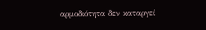αρμοδιότητα δεν καταργεί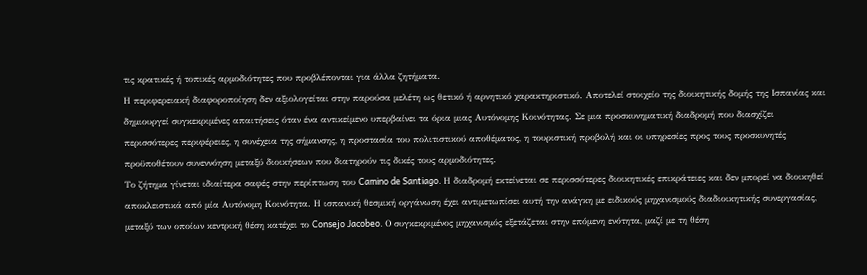τις κρατικές ή τοπικές αρμοδιότητες που προβλέπονται για άλλα ζητήματα.
Η περιφερειακή διαφοροποίηση δεν αξιολογείται στην παρούσα μελέτη ως θετικό ή αρνητικό χαρακτηριστικό. Αποτελεί στοιχείο της διοικητικής δομής της Ισπανίας και δημιουργεί συγκεκριμένες απαιτήσεις όταν ένα αντικείμενο υπερβαίνει τα όρια μιας Αυτόνομης Κοινότητας. Σε μια προσκυνηματική διαδρομή που διασχίζει περισσότερες περιφέρειες, η συνέχεια της σήμανσης, η προστασία του πολιτιστικού αποθέματος, η τουριστική προβολή και οι υπηρεσίες προς τους προσκυνητές προϋποθέτουν συνεννόηση μεταξύ διοικήσεων που διατηρούν τις δικές τους αρμοδιότητες.
Το ζήτημα γίνεται ιδιαίτερα σαφές στην περίπτωση του Camino de Santiago. Η διαδρομή εκτείνεται σε περισσότερες διοικητικές επικράτειες και δεν μπορεί να διοικηθεί αποκλειστικά από μία Αυτόνομη Κοινότητα. Η ισπανική θεσμική οργάνωση έχει αντιμετωπίσει αυτή την ανάγκη με ειδικούς μηχανισμούς διαδιοικητικής συνεργασίας, μεταξύ των οποίων κεντρική θέση κατέχει το Consejo Jacobeo. Ο συγκεκριμένος μηχανισμός εξετάζεται στην επόμενη ενότητα, μαζί με τη θέση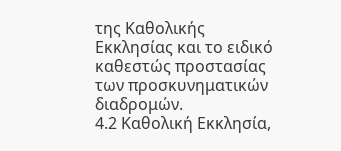της Καθολικής Εκκλησίας και το ειδικό καθεστώς προστασίας των προσκυνηματικών διαδρομών.
4.2 Καθολική Εκκλησία,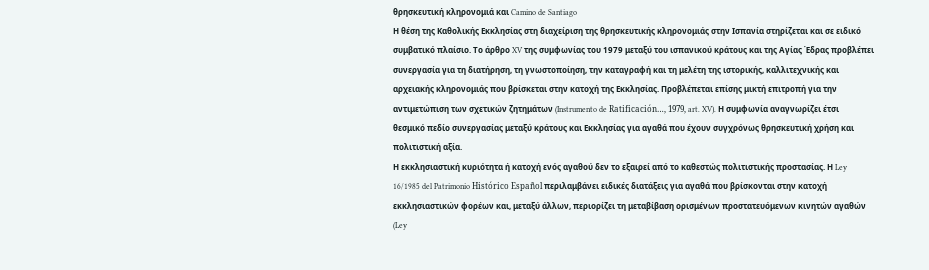θρησκευτική κληρονομιά και Camino de Santiago
Η θέση της Καθολικής Εκκλησίας στη διαχείριση της θρησκευτικής κληρονομιάς στην Ισπανία στηρίζεται και σε ειδικό συμβατικό πλαίσιο. Το άρθρο XV της συμφωνίας του 1979 μεταξύ του ισπανικού κράτους και της Αγίας Έδρας προβλέπει συνεργασία για τη διατήρηση, τη γνωστοποίηση, την καταγραφή και τη μελέτη της ιστορικής, καλλιτεχνικής και αρχειακής κληρονομιάς που βρίσκεται στην κατοχή της Εκκλησίας. Προβλέπεται επίσης μικτή επιτροπή για την αντιμετώπιση των σχετικών ζητημάτων (Instrumento de Ratificación…, 1979, art. XV). Η συμφωνία αναγνωρίζει έτσι θεσμικό πεδίο συνεργασίας μεταξύ κράτους και Εκκλησίας για αγαθά που έχουν συγχρόνως θρησκευτική χρήση και πολιτιστική αξία.
Η εκκλησιαστική κυριότητα ή κατοχή ενός αγαθού δεν το εξαιρεί από το καθεστώς πολιτιστικής προστασίας. Η Ley 16/1985 del Patrimonio Histórico Español περιλαμβάνει ειδικές διατάξεις για αγαθά που βρίσκονται στην κατοχή εκκλησιαστικών φορέων και, μεταξύ άλλων, περιορίζει τη μεταβίβαση ορισμένων προστατευόμενων κινητών αγαθών (Ley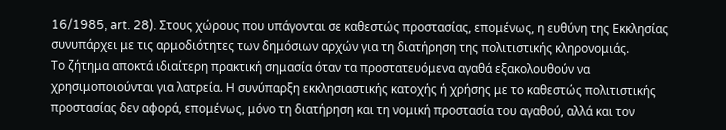16/1985, art. 28). Στους χώρους που υπάγονται σε καθεστώς προστασίας, επομένως, η ευθύνη της Εκκλησίας συνυπάρχει με τις αρμοδιότητες των δημόσιων αρχών για τη διατήρηση της πολιτιστικής κληρονομιάς.
Το ζήτημα αποκτά ιδιαίτερη πρακτική σημασία όταν τα προστατευόμενα αγαθά εξακολουθούν να χρησιμοποιούνται για λατρεία. Η συνύπαρξη εκκλησιαστικής κατοχής ή χρήσης με το καθεστώς πολιτιστικής προστασίας δεν αφορά, επομένως, μόνο τη διατήρηση και τη νομική προστασία του αγαθού, αλλά και τον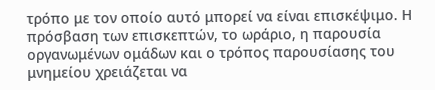τρόπο με τον οποίο αυτό μπορεί να είναι επισκέψιμο. Η πρόσβαση των επισκεπτών, το ωράριο, η παρουσία οργανωμένων ομάδων και ο τρόπος παρουσίασης του μνημείου χρειάζεται να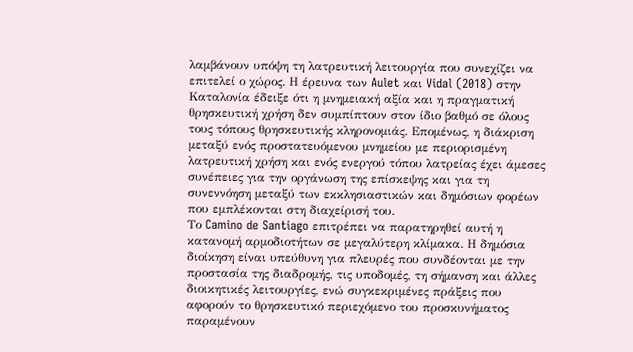λαμβάνουν υπόψη τη λατρευτική λειτουργία που συνεχίζει να επιτελεί ο χώρος. Η έρευνα των Aulet και Vidal (2018) στην Καταλονία έδειξε ότι η μνημειακή αξία και η πραγματική θρησκευτική χρήση δεν συμπίπτουν στον ίδιο βαθμό σε όλους τους τόπους θρησκευτικής κληρονομιάς. Επομένως, η διάκριση μεταξύ ενός προστατευόμενου μνημείου με περιορισμένη λατρευτική χρήση και ενός ενεργού τόπου λατρείας έχει άμεσες συνέπειες για την οργάνωση της επίσκεψης και για τη συνεννόηση μεταξύ των εκκλησιαστικών και δημόσιων φορέων που εμπλέκονται στη διαχείρισή του.
Το Camino de Santiago επιτρέπει να παρατηρηθεί αυτή η κατανομή αρμοδιοτήτων σε μεγαλύτερη κλίμακα. Η δημόσια διοίκηση είναι υπεύθυνη για πλευρές που συνδέονται με την προστασία της διαδρομής, τις υποδομές, τη σήμανση και άλλες διοικητικές λειτουργίες, ενώ συγκεκριμένες πράξεις που αφορούν το θρησκευτικό περιεχόμενο του προσκυνήματος παραμένουν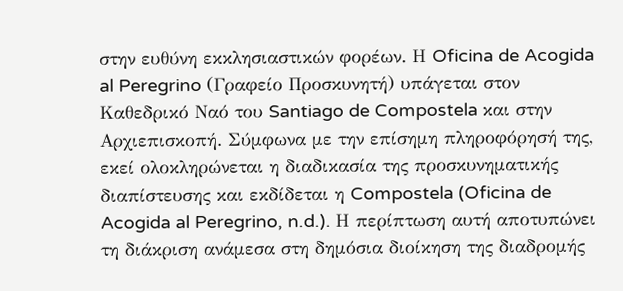στην ευθύνη εκκλησιαστικών φορέων. Η Oficina de Acogida al Peregrino (Γραφείο Προσκυνητή) υπάγεται στον Καθεδρικό Ναό του Santiago de Compostela και στην Αρχιεπισκοπή. Σύμφωνα με την επίσημη πληροφόρησή της, εκεί ολοκληρώνεται η διαδικασία της προσκυνηματικής διαπίστευσης και εκδίδεται η Compostela (Oficina de Acogida al Peregrino, n.d.). Η περίπτωση αυτή αποτυπώνει τη διάκριση ανάμεσα στη δημόσια διοίκηση της διαδρομής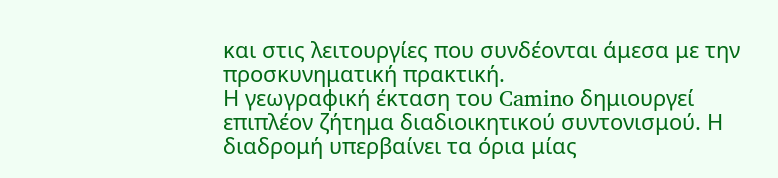και στις λειτουργίες που συνδέονται άμεσα με την προσκυνηματική πρακτική.
Η γεωγραφική έκταση του Camino δημιουργεί επιπλέον ζήτημα διαδιοικητικού συντονισμού. Η διαδρομή υπερβαίνει τα όρια μίας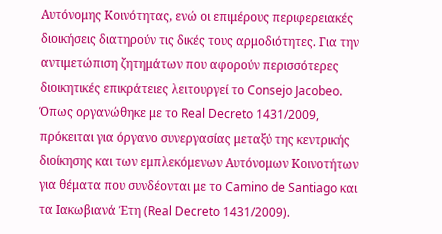Αυτόνομης Κοινότητας, ενώ οι επιμέρους περιφερειακές διοικήσεις διατηρούν τις δικές τους αρμοδιότητες. Για την αντιμετώπιση ζητημάτων που αφορούν περισσότερες διοικητικές επικράτειες λειτουργεί το Consejo Jacobeo. Όπως οργανώθηκε με το Real Decreto 1431/2009, πρόκειται για όργανο συνεργασίας μεταξύ της κεντρικής διοίκησης και των εμπλεκόμενων Αυτόνομων Κοινοτήτων για θέματα που συνδέονται με το Camino de Santiago και τα Ιακωβιανά Έτη (Real Decreto 1431/2009).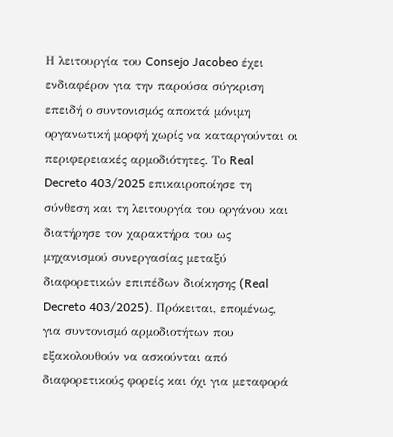Η λειτουργία του Consejo Jacobeo έχει ενδιαφέρον για την παρούσα σύγκριση επειδή ο συντονισμός αποκτά μόνιμη οργανωτική μορφή χωρίς να καταργούνται οι περιφερειακές αρμοδιότητες. Το Real Decreto 403/2025 επικαιροποίησε τη σύνθεση και τη λειτουργία του οργάνου και διατήρησε τον χαρακτήρα του ως μηχανισμού συνεργασίας μεταξύ διαφορετικών επιπέδων διοίκησης (Real Decreto 403/2025). Πρόκειται, επομένως, για συντονισμό αρμοδιοτήτων που εξακολουθούν να ασκούνται από διαφορετικούς φορείς και όχι για μεταφορά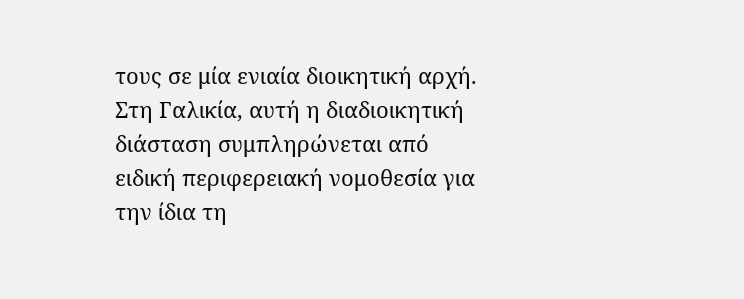τους σε μία ενιαία διοικητική αρχή.
Στη Γαλικία, αυτή η διαδιοικητική διάσταση συμπληρώνεται από ειδική περιφερειακή νομοθεσία για την ίδια τη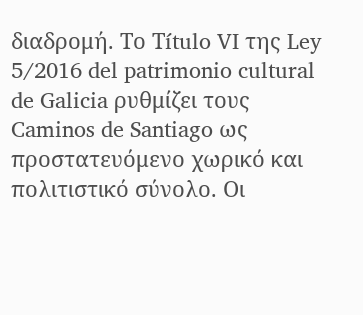διαδρομή. Το Τítulo VI της Ley 5/2016 del patrimonio cultural de Galicia ρυθμίζει τους Caminos de Santiago ως προστατευόμενο χωρικό και πολιτιστικό σύνολο. Οι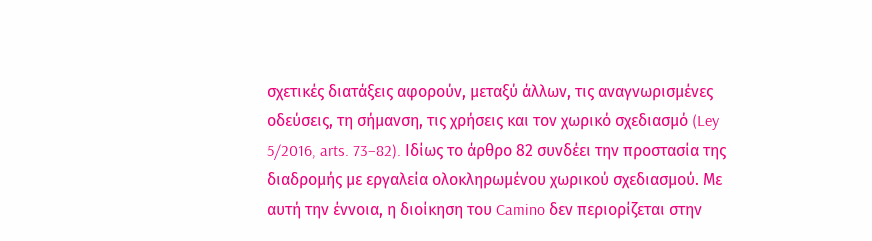σχετικές διατάξεις αφορούν, μεταξύ άλλων, τις αναγνωρισμένες οδεύσεις, τη σήμανση, τις χρήσεις και τον χωρικό σχεδιασμό (Ley 5/2016, arts. 73–82). Ιδίως το άρθρο 82 συνδέει την προστασία της διαδρομής με εργαλεία ολοκληρωμένου χωρικού σχεδιασμού. Με αυτή την έννοια, η διοίκηση του Camino δεν περιορίζεται στην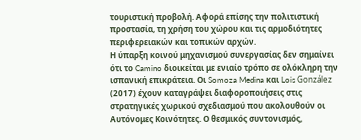τουριστική προβολή. Αφορά επίσης την πολιτιστική προστασία, τη χρήση του χώρου και τις αρμοδιότητες περιφερειακών και τοπικών αρχών.
Η ύπαρξη κοινού μηχανισμού συνεργασίας δεν σημαίνει ότι το Camino διοικείται με ενιαίο τρόπο σε ολόκληρη την ισπανική επικράτεια. Οι Somoza Medina και Lois González (2017) έχουν καταγράψει διαφοροποιήσεις στις στρατηγικές χωρικού σχεδιασμού που ακολουθούν οι Αυτόνομες Κοινότητες. Ο θεσμικός συντονισμός,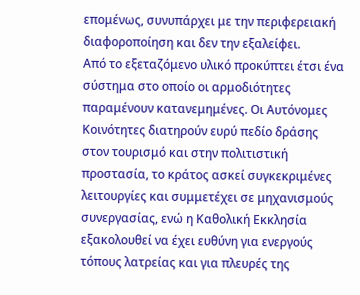επομένως, συνυπάρχει με την περιφερειακή διαφοροποίηση και δεν την εξαλείφει.
Από το εξεταζόμενο υλικό προκύπτει έτσι ένα σύστημα στο οποίο οι αρμοδιότητες παραμένουν κατανεμημένες. Οι Αυτόνομες Κοινότητες διατηρούν ευρύ πεδίο δράσης στον τουρισμό και στην πολιτιστική προστασία, το κράτος ασκεί συγκεκριμένες λειτουργίες και συμμετέχει σε μηχανισμούς συνεργασίας, ενώ η Καθολική Εκκλησία εξακολουθεί να έχει ευθύνη για ενεργούς τόπους λατρείας και για πλευρές της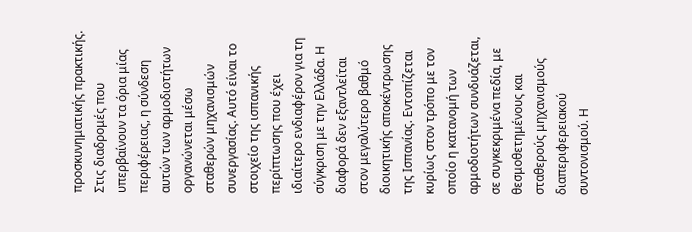προσκυνηματικής πρακτικής. Στις διαδρομές που υπερβαίνουν τα όρια μίας περιφέρειας, η σύνδεση αυτών των αρμοδιοτήτων οργανώνεται μέσω σταθερών μηχανισμών συνεργασίας. Αυτό είναι το στοιχείο της ισπανικής περίπτωσης που έχει ιδιαίτερο ενδιαφέρον για τη σύγκριση με την Ελλάδα. Η διαφορά δεν εξαντλείται στον μεγαλύτερο βαθμό διοικητικής αποκέντρωσης της Ισπανίας. Εντοπίζεται κυρίως στον τρόπο με τον οποίο η κατανομή των αρμοδιοτήτων συνδυάζεται, σε συγκεκριμένα πεδία, με θεσμοθετημένους και σταθερούς μηχανισμούς διαπεριφερειακού συντονισμού. Η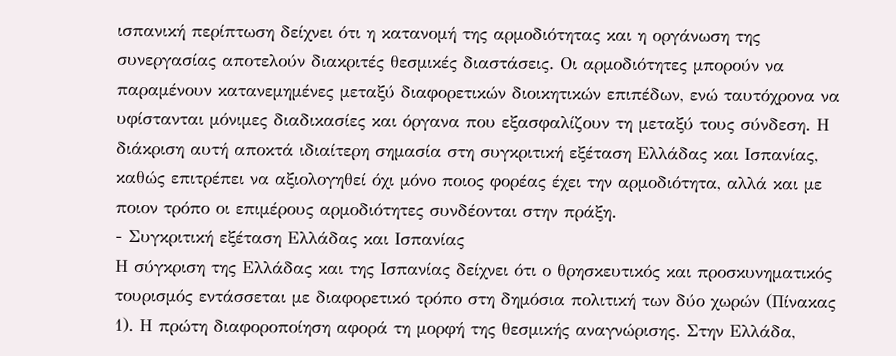ισπανική περίπτωση δείχνει ότι η κατανομή της αρμοδιότητας και η οργάνωση της συνεργασίας αποτελούν διακριτές θεσμικές διαστάσεις. Οι αρμοδιότητες μπορούν να παραμένουν κατανεμημένες μεταξύ διαφορετικών διοικητικών επιπέδων, ενώ ταυτόχρονα να υφίστανται μόνιμες διαδικασίες και όργανα που εξασφαλίζουν τη μεταξύ τους σύνδεση. Η διάκριση αυτή αποκτά ιδιαίτερη σημασία στη συγκριτική εξέταση Ελλάδας και Ισπανίας, καθώς επιτρέπει να αξιολογηθεί όχι μόνο ποιος φορέας έχει την αρμοδιότητα, αλλά και με ποιον τρόπο οι επιμέρους αρμοδιότητες συνδέονται στην πράξη.
- Συγκριτική εξέταση Ελλάδας και Ισπανίας
Η σύγκριση της Ελλάδας και της Ισπανίας δείχνει ότι ο θρησκευτικός και προσκυνηματικός τουρισμός εντάσσεται με διαφορετικό τρόπο στη δημόσια πολιτική των δύο χωρών (Πίνακας 1). Η πρώτη διαφοροποίηση αφορά τη μορφή της θεσμικής αναγνώρισης. Στην Ελλάδα,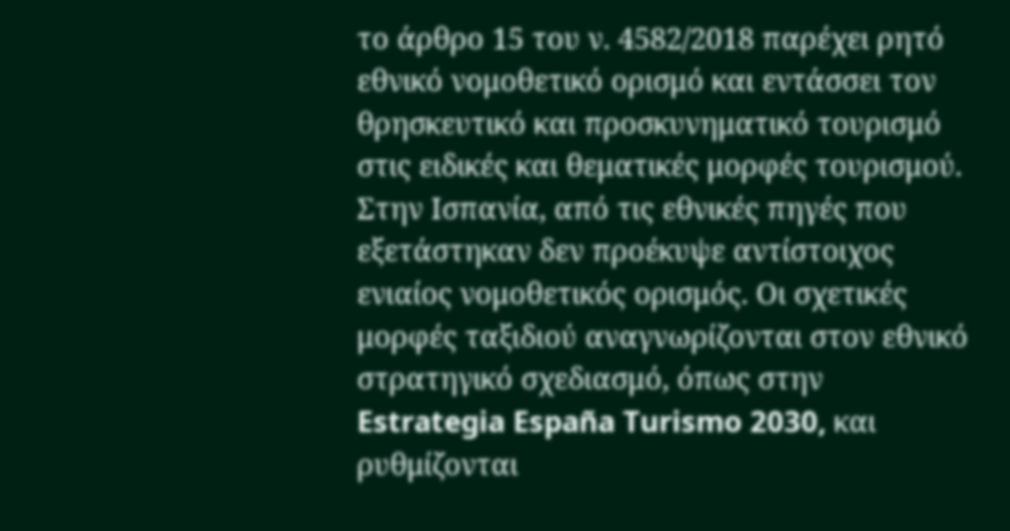το άρθρο 15 του ν. 4582/2018 παρέχει ρητό εθνικό νομοθετικό ορισμό και εντάσσει τον θρησκευτικό και προσκυνηματικό τουρισμό στις ειδικές και θεματικές μορφές τουρισμού. Στην Ισπανία, από τις εθνικές πηγές που εξετάστηκαν δεν προέκυψε αντίστοιχος ενιαίος νομοθετικός ορισμός. Οι σχετικές μορφές ταξιδιού αναγνωρίζονται στον εθνικό στρατηγικό σχεδιασμό, όπως στην Estrategia España Turismo 2030, και ρυθμίζονται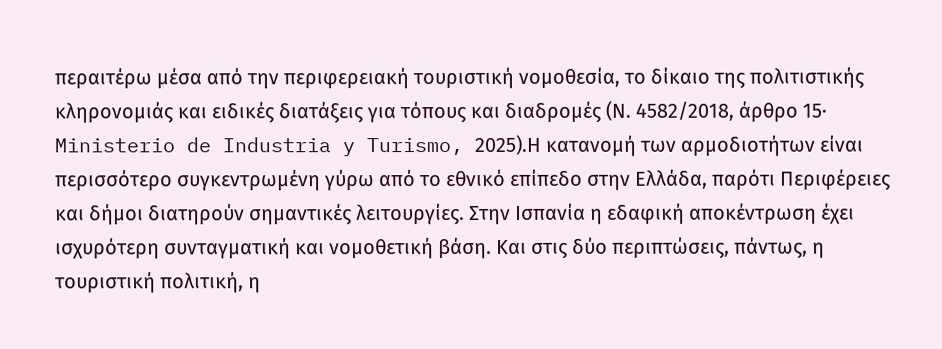περαιτέρω μέσα από την περιφερειακή τουριστική νομοθεσία, το δίκαιο της πολιτιστικής κληρονομιάς και ειδικές διατάξεις για τόπους και διαδρομές (Ν. 4582/2018, άρθρο 15· Ministerio de Industria y Turismo, 2025).Η κατανομή των αρμοδιοτήτων είναι περισσότερο συγκεντρωμένη γύρω από το εθνικό επίπεδο στην Ελλάδα, παρότι Περιφέρειες και δήμοι διατηρούν σημαντικές λειτουργίες. Στην Ισπανία η εδαφική αποκέντρωση έχει ισχυρότερη συνταγματική και νομοθετική βάση. Και στις δύο περιπτώσεις, πάντως, η τουριστική πολιτική, η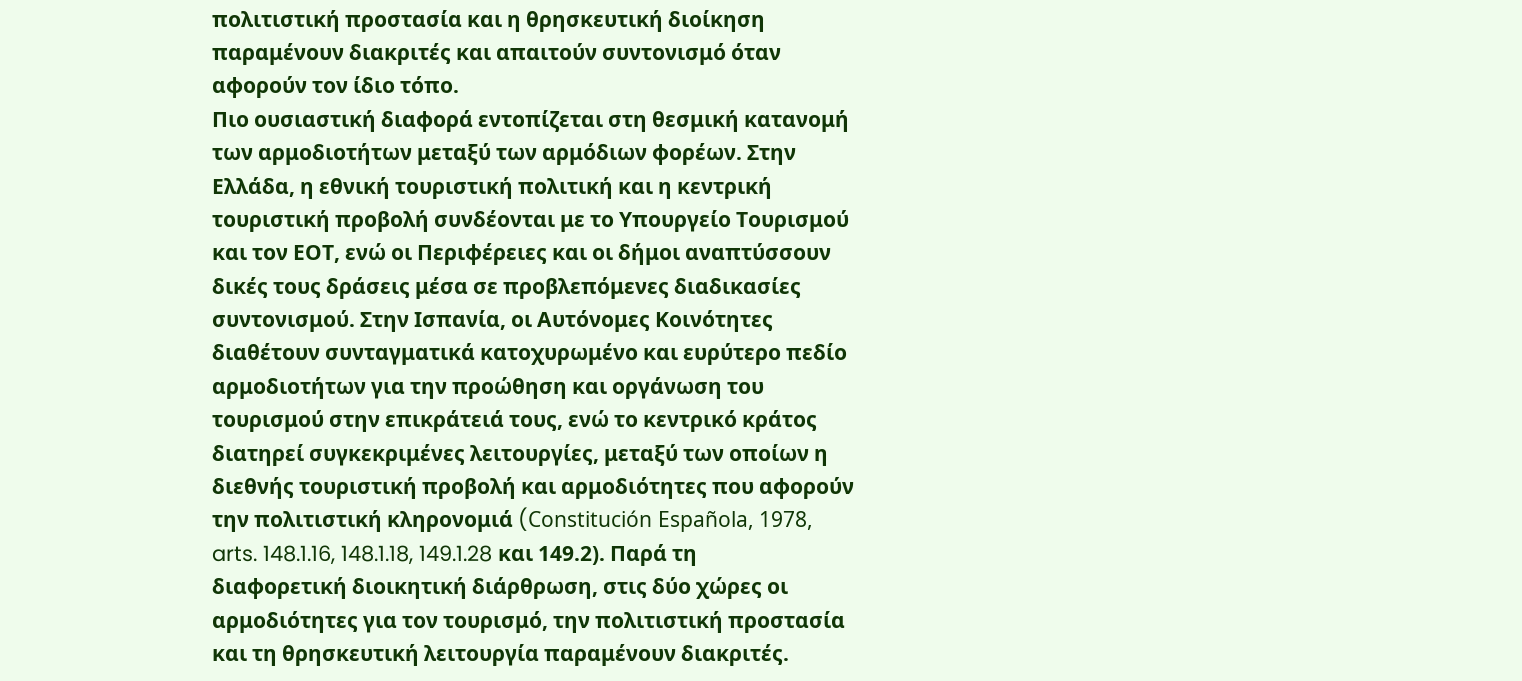πολιτιστική προστασία και η θρησκευτική διοίκηση παραμένουν διακριτές και απαιτούν συντονισμό όταν αφορούν τον ίδιο τόπο.
Πιο ουσιαστική διαφορά εντοπίζεται στη θεσμική κατανομή των αρμοδιοτήτων μεταξύ των αρμόδιων φορέων. Στην Ελλάδα, η εθνική τουριστική πολιτική και η κεντρική τουριστική προβολή συνδέονται με το Υπουργείο Τουρισμού και τον ΕΟΤ, ενώ οι Περιφέρειες και οι δήμοι αναπτύσσουν δικές τους δράσεις μέσα σε προβλεπόμενες διαδικασίες συντονισμού. Στην Ισπανία, οι Αυτόνομες Κοινότητες διαθέτουν συνταγματικά κατοχυρωμένο και ευρύτερο πεδίο αρμοδιοτήτων για την προώθηση και οργάνωση του τουρισμού στην επικράτειά τους, ενώ το κεντρικό κράτος διατηρεί συγκεκριμένες λειτουργίες, μεταξύ των οποίων η διεθνής τουριστική προβολή και αρμοδιότητες που αφορούν την πολιτιστική κληρονομιά (Constitución Española, 1978, arts. 148.1.16, 148.1.18, 149.1.28 και 149.2). Παρά τη διαφορετική διοικητική διάρθρωση, στις δύο χώρες οι αρμοδιότητες για τον τουρισμό, την πολιτιστική προστασία και τη θρησκευτική λειτουργία παραμένουν διακριτές.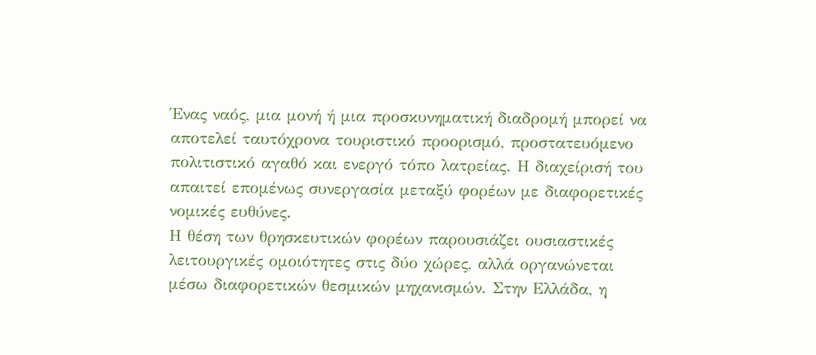Ένας ναός, μια μονή ή μια προσκυνηματική διαδρομή μπορεί να αποτελεί ταυτόχρονα τουριστικό προορισμό, προστατευόμενο πολιτιστικό αγαθό και ενεργό τόπο λατρείας. Η διαχείρισή του απαιτεί επομένως συνεργασία μεταξύ φορέων με διαφορετικές νομικές ευθύνες.
Η θέση των θρησκευτικών φορέων παρουσιάζει ουσιαστικές λειτουργικές ομοιότητες στις δύο χώρες, αλλά οργανώνεται μέσω διαφορετικών θεσμικών μηχανισμών. Στην Ελλάδα, η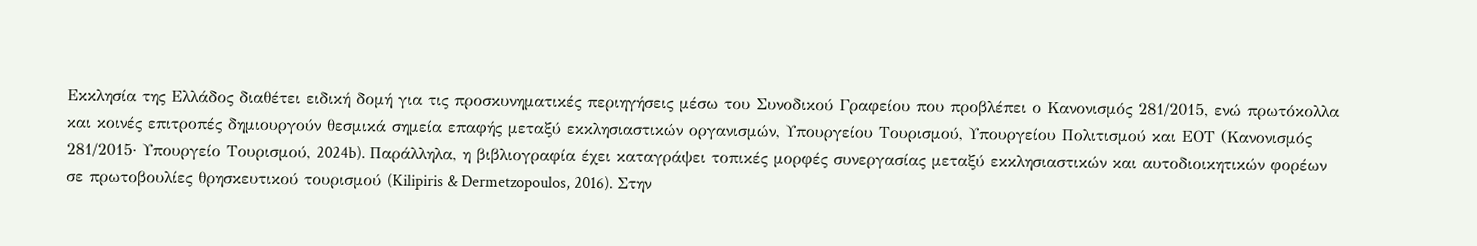Εκκλησία της Ελλάδος διαθέτει ειδική δομή για τις προσκυνηματικές περιηγήσεις μέσω του Συνοδικού Γραφείου που προβλέπει ο Κανονισμός 281/2015, ενώ πρωτόκολλα και κοινές επιτροπές δημιουργούν θεσμικά σημεία επαφής μεταξύ εκκλησιαστικών οργανισμών, Υπουργείου Τουρισμού, Υπουργείου Πολιτισμού και ΕΟΤ (Κανονισμός 281/2015· Υπουργείο Τουρισμού, 2024b). Παράλληλα, η βιβλιογραφία έχει καταγράψει τοπικές μορφές συνεργασίας μεταξύ εκκλησιαστικών και αυτοδιοικητικών φορέων σε πρωτοβουλίες θρησκευτικού τουρισμού (Kilipiris & Dermetzopoulos, 2016). Στην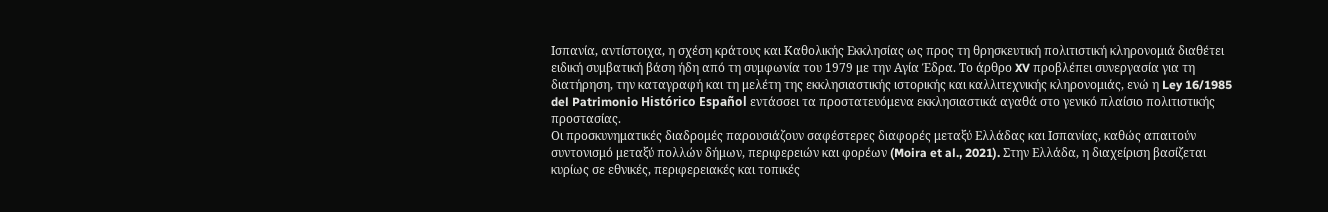Ισπανία, αντίστοιχα, η σχέση κράτους και Καθολικής Εκκλησίας ως προς τη θρησκευτική πολιτιστική κληρονομιά διαθέτει ειδική συμβατική βάση ήδη από τη συμφωνία του 1979 με την Αγία Έδρα. Το άρθρο XV προβλέπει συνεργασία για τη διατήρηση, την καταγραφή και τη μελέτη της εκκλησιαστικής ιστορικής και καλλιτεχνικής κληρονομιάς, ενώ η Ley 16/1985 del Patrimonio Histórico Español εντάσσει τα προστατευόμενα εκκλησιαστικά αγαθά στο γενικό πλαίσιο πολιτιστικής προστασίας.
Οι προσκυνηματικές διαδρομές παρουσιάζουν σαφέστερες διαφορές μεταξύ Ελλάδας και Ισπανίας, καθώς απαιτούν συντονισμό μεταξύ πολλών δήμων, περιφερειών και φορέων (Moira et al., 2021). Στην Ελλάδα, η διαχείριση βασίζεται κυρίως σε εθνικές, περιφερειακές και τοπικές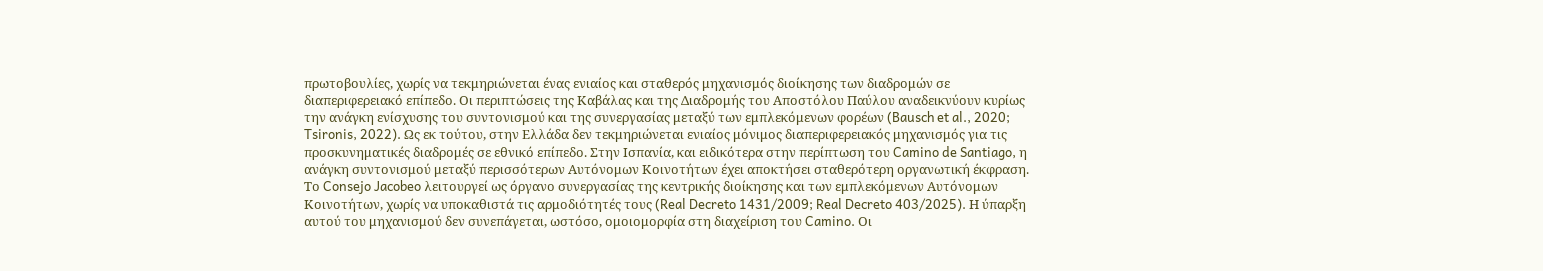πρωτοβουλίες, χωρίς να τεκμηριώνεται ένας ενιαίος και σταθερός μηχανισμός διοίκησης των διαδρομών σε διαπεριφερειακό επίπεδο. Οι περιπτώσεις της Καβάλας και της Διαδρομής του Αποστόλου Παύλου αναδεικνύουν κυρίως την ανάγκη ενίσχυσης του συντονισμού και της συνεργασίας μεταξύ των εμπλεκόμενων φορέων (Bausch et al., 2020; Tsironis, 2022). Ως εκ τούτου, στην Ελλάδα δεν τεκμηριώνεται ενιαίος μόνιμος διαπεριφερειακός μηχανισμός για τις προσκυνηματικές διαδρομές σε εθνικό επίπεδο. Στην Ισπανία, και ειδικότερα στην περίπτωση του Camino de Santiago, η ανάγκη συντονισμού μεταξύ περισσότερων Αυτόνομων Κοινοτήτων έχει αποκτήσει σταθερότερη οργανωτική έκφραση. Το Consejo Jacobeo λειτουργεί ως όργανο συνεργασίας της κεντρικής διοίκησης και των εμπλεκόμενων Αυτόνομων Κοινοτήτων, χωρίς να υποκαθιστά τις αρμοδιότητές τους (Real Decreto 1431/2009; Real Decreto 403/2025). Η ύπαρξη αυτού του μηχανισμού δεν συνεπάγεται, ωστόσο, ομοιομορφία στη διαχείριση του Camino. Οι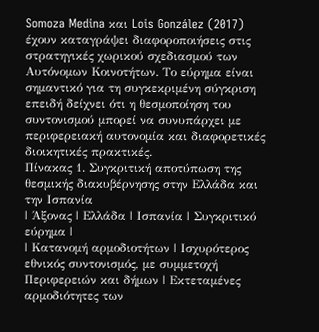Somoza Medina και Lois González (2017) έχουν καταγράψει διαφοροποιήσεις στις στρατηγικές χωρικού σχεδιασμού των Αυτόνομων Κοινοτήτων. Το εύρημα είναι σημαντικό για τη συγκεκριμένη σύγκριση επειδή δείχνει ότι η θεσμοποίηση του συντονισμού μπορεί να συνυπάρχει με περιφερειακή αυτονομία και διαφορετικές διοικητικές πρακτικές.
Πίνακας 1. Συγκριτική αποτύπωση της θεσμικής διακυβέρνησης στην Ελλάδα και την Ισπανία
| Άξονας | Ελλάδα | Ισπανία | Συγκριτικό εύρημα |
| Κατανομή αρμοδιοτήτων | Ισχυρότερος εθνικός συντονισμός, με συμμετοχή Περιφερειών και δήμων | Εκτεταμένες αρμοδιότητες των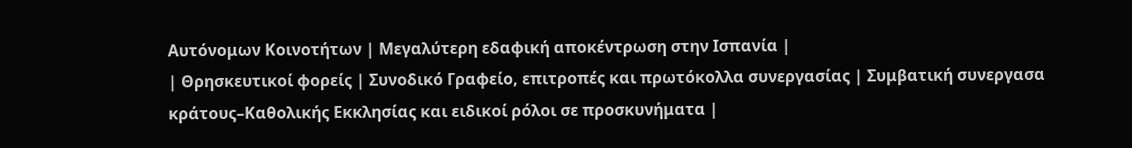Αυτόνομων Κοινοτήτων | Μεγαλύτερη εδαφική αποκέντρωση στην Ισπανία |
| Θρησκευτικοί φορείς | Συνοδικό Γραφείο, επιτροπές και πρωτόκολλα συνεργασίας | Συμβατική συνεργασα κράτους–Καθολικής Εκκλησίας και ειδικοί ρόλοι σε προσκυνήματα |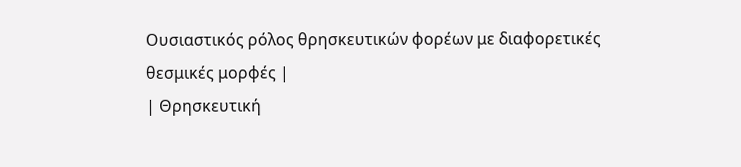Ουσιαστικός ρόλος θρησκευτικών φορέων με διαφορετικές θεσμικές μορφές |
| Θρησκευτική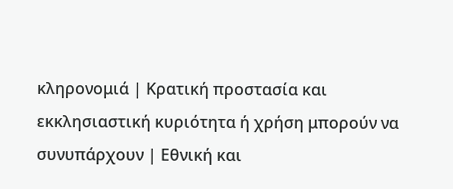κληρονομιά | Κρατική προστασία και εκκλησιαστική κυριότητα ή χρήση μπορούν να συνυπάρχουν | Εθνική και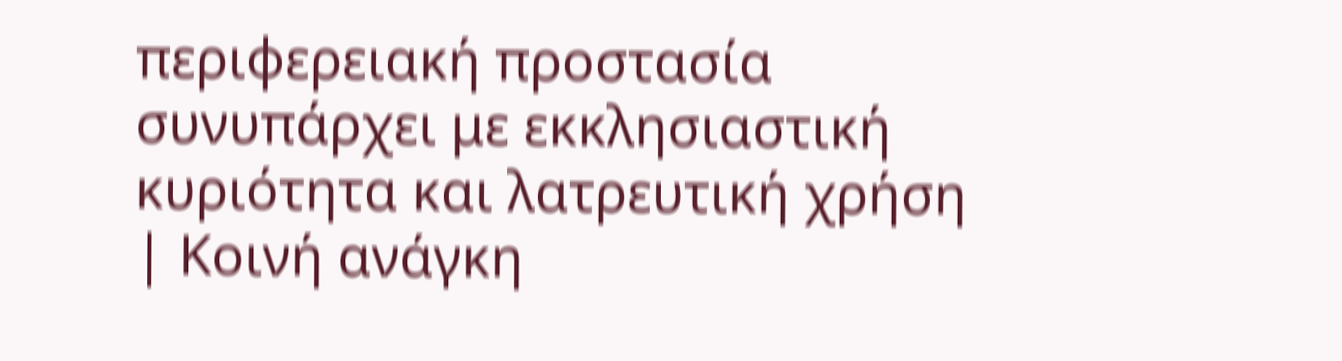περιφερειακή προστασία συνυπάρχει με εκκλησιαστική κυριότητα και λατρευτική χρήση | Κοινή ανάγκη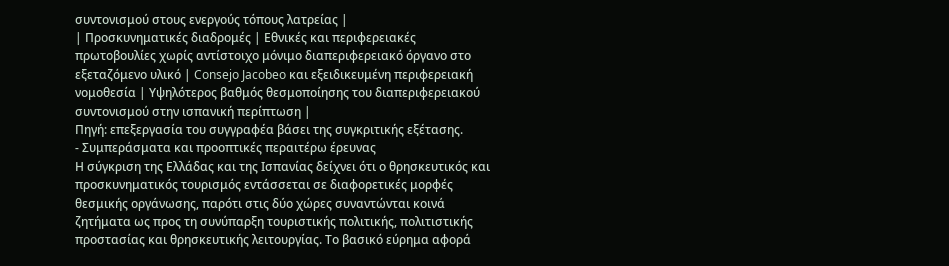συντονισμού στους ενεργούς τόπους λατρείας |
| Προσκυνηματικές διαδρομές | Εθνικές και περιφερειακές πρωτοβουλίες χωρίς αντίστοιχο μόνιμο διαπεριφερειακό όργανο στο εξεταζόμενο υλικό | Consejo Jacobeo και εξειδικευμένη περιφερειακή νομοθεσία | Υψηλότερος βαθμός θεσμοποίησης του διαπεριφερειακού συντονισμού στην ισπανική περίπτωση |
Πηγή: επεξεργασία του συγγραφέα βάσει της συγκριτικής εξέτασης.
- Συμπεράσματα και προοπτικές περαιτέρω έρευνας
Η σύγκριση της Ελλάδας και της Ισπανίας δείχνει ότι ο θρησκευτικός και προσκυνηματικός τουρισμός εντάσσεται σε διαφορετικές μορφές θεσμικής οργάνωσης, παρότι στις δύο χώρες συναντώνται κοινά ζητήματα ως προς τη συνύπαρξη τουριστικής πολιτικής, πολιτιστικής προστασίας και θρησκευτικής λειτουργίας. Το βασικό εύρημα αφορά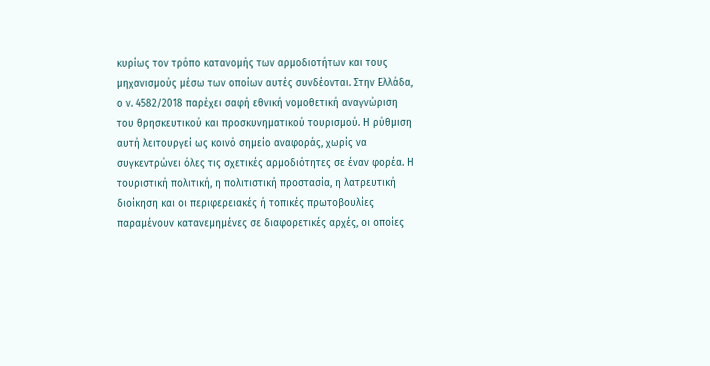κυρίως τον τρόπο κατανομής των αρμοδιοτήτων και τους μηχανισμούς μέσω των οποίων αυτές συνδέονται. Στην Ελλάδα, ο ν. 4582/2018 παρέχει σαφή εθνική νομοθετική αναγνώριση του θρησκευτικού και προσκυνηματικού τουρισμού. Η ρύθμιση αυτή λειτουργεί ως κοινό σημείο αναφοράς, χωρίς να συγκεντρώνει όλες τις σχετικές αρμοδιότητες σε έναν φορέα. Η τουριστική πολιτική, η πολιτιστική προστασία, η λατρευτική διοίκηση και οι περιφερειακές ή τοπικές πρωτοβουλίες παραμένουν κατανεμημένες σε διαφορετικές αρχές, οι οποίες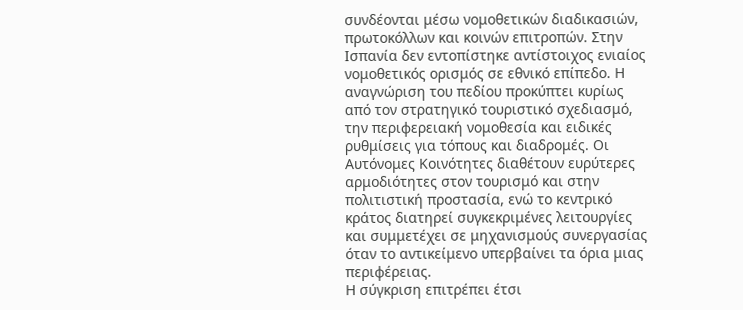συνδέονται μέσω νομοθετικών διαδικασιών, πρωτοκόλλων και κοινών επιτροπών. Στην Ισπανία δεν εντοπίστηκε αντίστοιχος ενιαίος νομοθετικός ορισμός σε εθνικό επίπεδο. Η αναγνώριση του πεδίου προκύπτει κυρίως από τον στρατηγικό τουριστικό σχεδιασμό, την περιφερειακή νομοθεσία και ειδικές ρυθμίσεις για τόπους και διαδρομές. Οι Αυτόνομες Κοινότητες διαθέτουν ευρύτερες αρμοδιότητες στον τουρισμό και στην πολιτιστική προστασία, ενώ το κεντρικό κράτος διατηρεί συγκεκριμένες λειτουργίες και συμμετέχει σε μηχανισμούς συνεργασίας όταν το αντικείμενο υπερβαίνει τα όρια μιας περιφέρειας.
Η σύγκριση επιτρέπει έτσι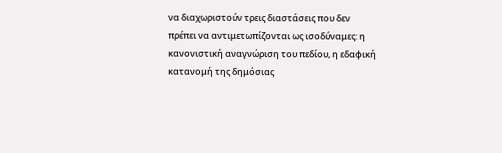να διαχωριστούν τρεις διαστάσεις που δεν πρέπει να αντιμετωπίζονται ως ισοδύναμες: η κανονιστική αναγνώριση του πεδίου, η εδαφική κατανομή της δημόσιας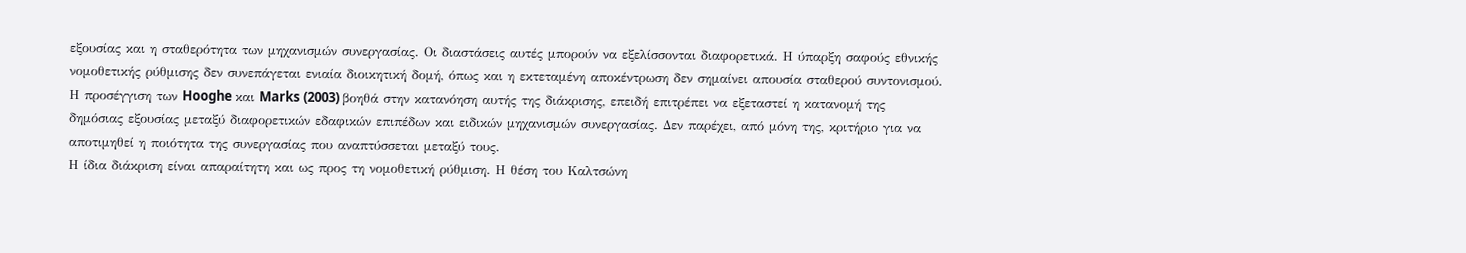εξουσίας και η σταθερότητα των μηχανισμών συνεργασίας. Οι διαστάσεις αυτές μπορούν να εξελίσσονται διαφορετικά. Η ύπαρξη σαφούς εθνικής νομοθετικής ρύθμισης δεν συνεπάγεται ενιαία διοικητική δομή, όπως και η εκτεταμένη αποκέντρωση δεν σημαίνει απουσία σταθερού συντονισμού. Η προσέγγιση των Hooghe και Marks (2003) βοηθά στην κατανόηση αυτής της διάκρισης, επειδή επιτρέπει να εξεταστεί η κατανομή της δημόσιας εξουσίας μεταξύ διαφορετικών εδαφικών επιπέδων και ειδικών μηχανισμών συνεργασίας. Δεν παρέχει, από μόνη της, κριτήριο για να αποτιμηθεί η ποιότητα της συνεργασίας που αναπτύσσεται μεταξύ τους.
Η ίδια διάκριση είναι απαραίτητη και ως προς τη νομοθετική ρύθμιση. Η θέση του Καλτσώνη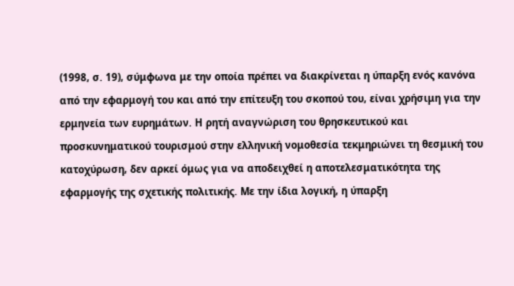(1998, σ. 19), σύμφωνα με την οποία πρέπει να διακρίνεται η ύπαρξη ενός κανόνα από την εφαρμογή του και από την επίτευξη του σκοπού του, είναι χρήσιμη για την ερμηνεία των ευρημάτων. Η ρητή αναγνώριση του θρησκευτικού και προσκυνηματικού τουρισμού στην ελληνική νομοθεσία τεκμηριώνει τη θεσμική του κατοχύρωση, δεν αρκεί όμως για να αποδειχθεί η αποτελεσματικότητα της εφαρμογής της σχετικής πολιτικής. Με την ίδια λογική, η ύπαρξη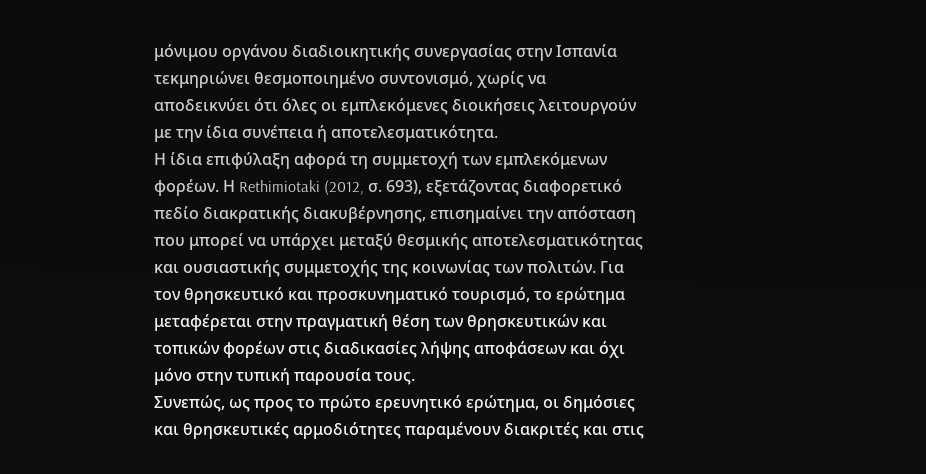μόνιμου οργάνου διαδιοικητικής συνεργασίας στην Ισπανία τεκμηριώνει θεσμοποιημένο συντονισμό, χωρίς να αποδεικνύει ότι όλες οι εμπλεκόμενες διοικήσεις λειτουργούν με την ίδια συνέπεια ή αποτελεσματικότητα.
Η ίδια επιφύλαξη αφορά τη συμμετοχή των εμπλεκόμενων φορέων. Η Rethimiotaki (2012, σ. 693), εξετάζοντας διαφορετικό πεδίο διακρατικής διακυβέρνησης, επισημαίνει την απόσταση που μπορεί να υπάρχει μεταξύ θεσμικής αποτελεσματικότητας και ουσιαστικής συμμετοχής της κοινωνίας των πολιτών. Για τον θρησκευτικό και προσκυνηματικό τουρισμό, το ερώτημα μεταφέρεται στην πραγματική θέση των θρησκευτικών και τοπικών φορέων στις διαδικασίες λήψης αποφάσεων και όχι μόνο στην τυπική παρουσία τους.
Συνεπώς, ως προς το πρώτο ερευνητικό ερώτημα, οι δημόσιες και θρησκευτικές αρμοδιότητες παραμένουν διακριτές και στις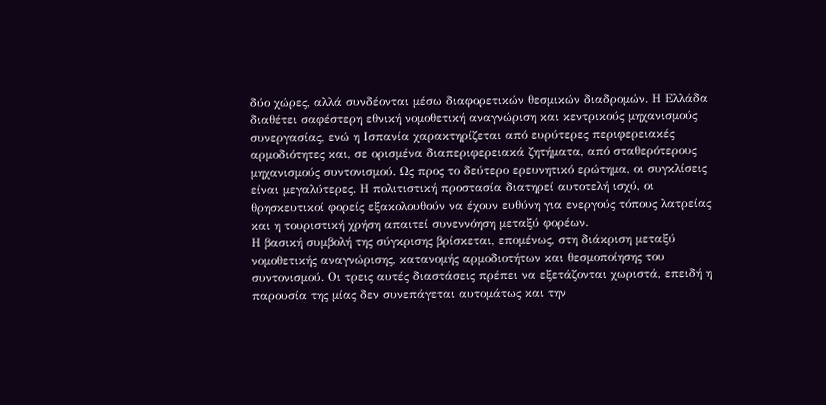δύο χώρες, αλλά συνδέονται μέσω διαφορετικών θεσμικών διαδρομών. Η Ελλάδα διαθέτει σαφέστερη εθνική νομοθετική αναγνώριση και κεντρικούς μηχανισμούς συνεργασίας, ενώ η Ισπανία χαρακτηρίζεται από ευρύτερες περιφερειακές αρμοδιότητες και, σε ορισμένα διαπεριφερειακά ζητήματα, από σταθερότερους μηχανισμούς συντονισμού. Ως προς το δεύτερο ερευνητικό ερώτημα, οι συγκλίσεις είναι μεγαλύτερες. Η πολιτιστική προστασία διατηρεί αυτοτελή ισχύ, οι θρησκευτικοί φορείς εξακολουθούν να έχουν ευθύνη για ενεργούς τόπους λατρείας και η τουριστική χρήση απαιτεί συνεννόηση μεταξύ φορέων.
Η βασική συμβολή της σύγκρισης βρίσκεται, επομένως, στη διάκριση μεταξύ νομοθετικής αναγνώρισης, κατανομής αρμοδιοτήτων και θεσμοποίησης του συντονισμού. Οι τρεις αυτές διαστάσεις πρέπει να εξετάζονται χωριστά, επειδή η παρουσία της μίας δεν συνεπάγεται αυτομάτως και την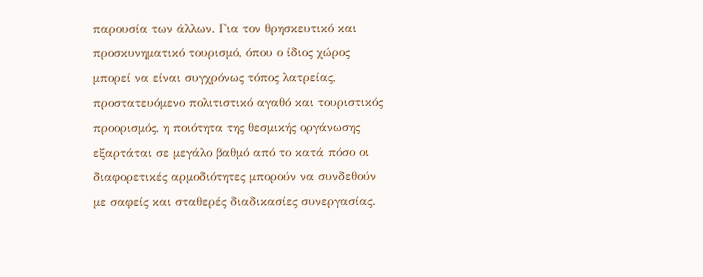παρουσία των άλλων. Για τον θρησκευτικό και προσκυνηματικό τουρισμό, όπου ο ίδιος χώρος μπορεί να είναι συγχρόνως τόπος λατρείας, προστατευόμενο πολιτιστικό αγαθό και τουριστικός προορισμός, η ποιότητα της θεσμικής οργάνωσης εξαρτάται σε μεγάλο βαθμό από το κατά πόσο οι διαφορετικές αρμοδιότητες μπορούν να συνδεθούν με σαφείς και σταθερές διαδικασίες συνεργασίας.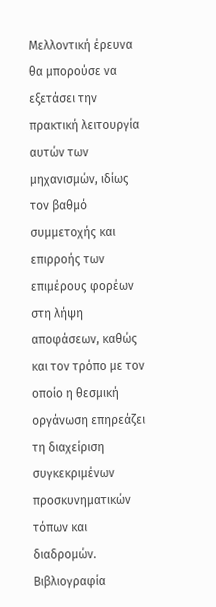Μελλοντική έρευνα θα μπορούσε να εξετάσει την πρακτική λειτουργία αυτών των μηχανισμών, ιδίως τον βαθμό συμμετοχής και επιρροής των επιμέρους φορέων στη λήψη αποφάσεων, καθώς και τον τρόπο με τον οποίο η θεσμική οργάνωση επηρεάζει τη διαχείριση συγκεκριμένων προσκυνηματικών τόπων και διαδρομών.
Βιβλιογραφία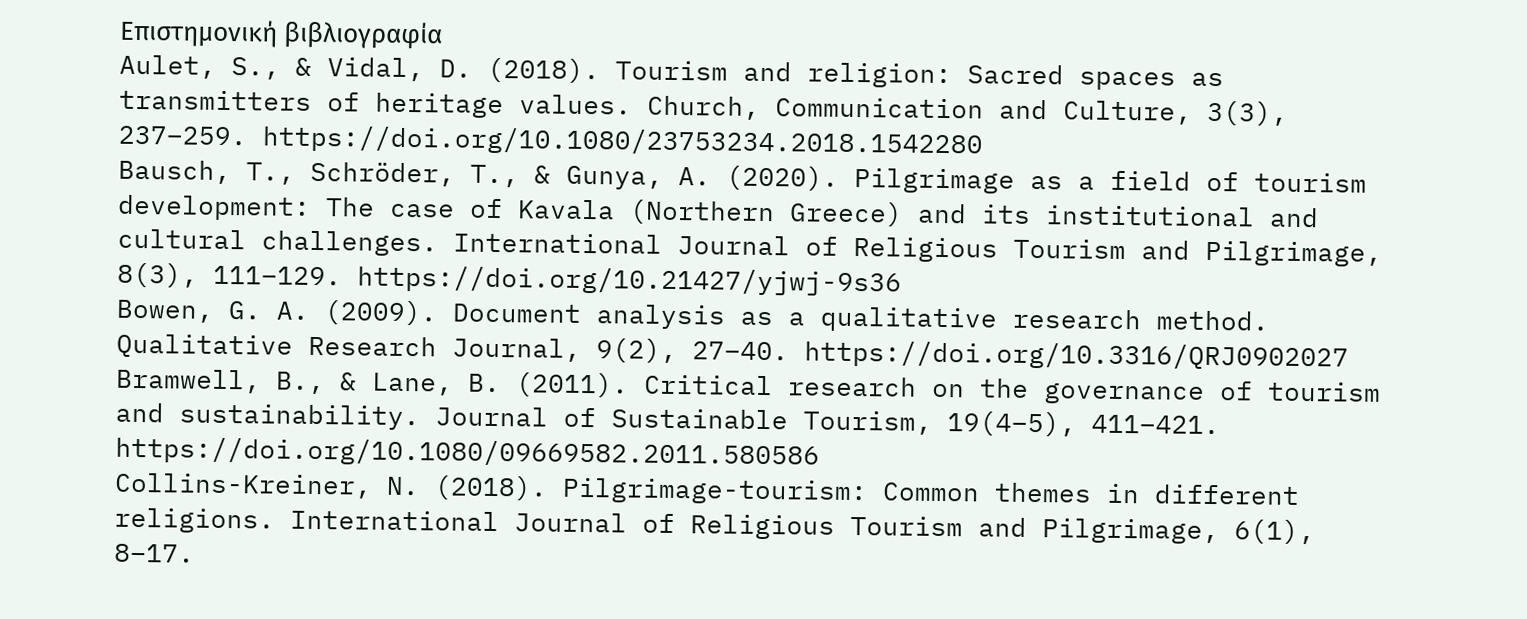Επιστημονική βιβλιογραφία
Aulet, S., & Vidal, D. (2018). Tourism and religion: Sacred spaces as transmitters of heritage values. Church, Communication and Culture, 3(3), 237–259. https://doi.org/10.1080/23753234.2018.1542280
Bausch, T., Schröder, T., & Gunya, A. (2020). Pilgrimage as a field of tourism development: The case of Kavala (Northern Greece) and its institutional and cultural challenges. International Journal of Religious Tourism and Pilgrimage, 8(3), 111–129. https://doi.org/10.21427/yjwj-9s36
Bowen, G. A. (2009). Document analysis as a qualitative research method. Qualitative Research Journal, 9(2), 27–40. https://doi.org/10.3316/QRJ0902027
Bramwell, B., & Lane, B. (2011). Critical research on the governance of tourism and sustainability. Journal of Sustainable Tourism, 19(4–5), 411–421. https://doi.org/10.1080/09669582.2011.580586
Collins-Kreiner, N. (2018). Pilgrimage-tourism: Common themes in different religions. International Journal of Religious Tourism and Pilgrimage, 6(1), 8–17.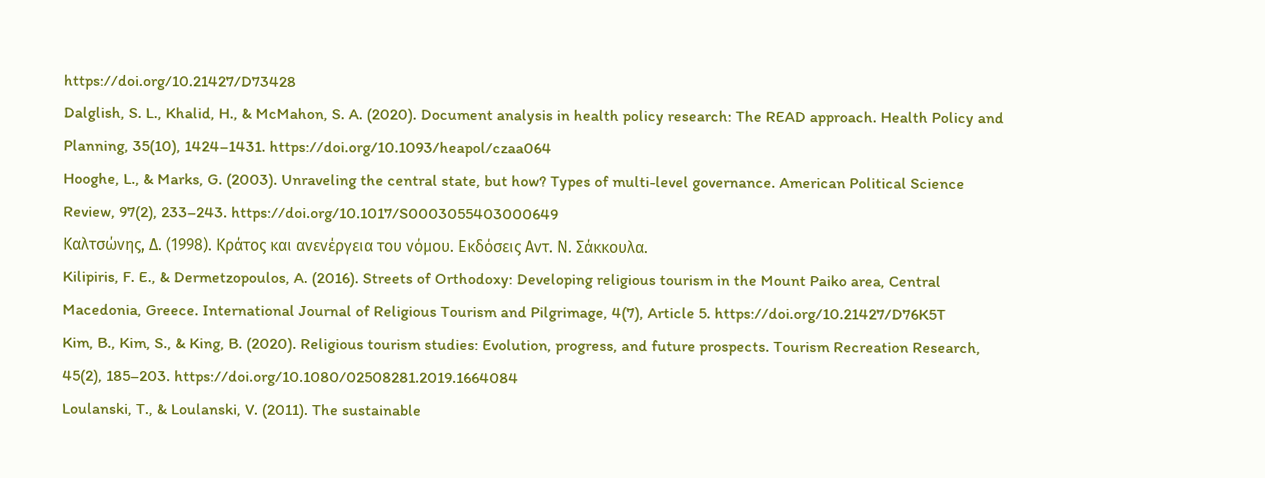https://doi.org/10.21427/D73428
Dalglish, S. L., Khalid, H., & McMahon, S. A. (2020). Document analysis in health policy research: The READ approach. Health Policy and Planning, 35(10), 1424–1431. https://doi.org/10.1093/heapol/czaa064
Hooghe, L., & Marks, G. (2003). Unraveling the central state, but how? Types of multi-level governance. American Political Science Review, 97(2), 233–243. https://doi.org/10.1017/S0003055403000649
Καλτσώνης, Δ. (1998). Κράτος και ανενέργεια του νόμου. Εκδόσεις Αντ. Ν. Σάκκουλα.
Kilipiris, F. E., & Dermetzopoulos, A. (2016). Streets of Orthodoxy: Developing religious tourism in the Mount Paiko area, Central Macedonia, Greece. International Journal of Religious Tourism and Pilgrimage, 4(7), Article 5. https://doi.org/10.21427/D76K5T
Kim, B., Kim, S., & King, B. (2020). Religious tourism studies: Evolution, progress, and future prospects. Tourism Recreation Research, 45(2), 185–203. https://doi.org/10.1080/02508281.2019.1664084
Loulanski, T., & Loulanski, V. (2011). The sustainable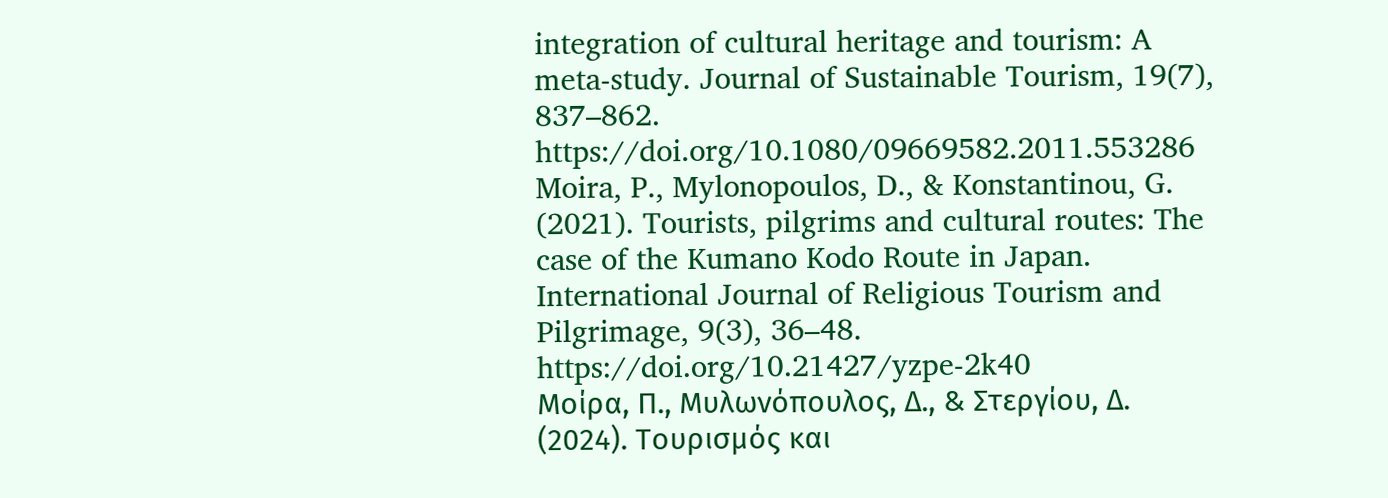integration of cultural heritage and tourism: A meta-study. Journal of Sustainable Tourism, 19(7), 837–862. https://doi.org/10.1080/09669582.2011.553286
Moira, P., Mylonopoulos, D., & Konstantinou, G. (2021). Tourists, pilgrims and cultural routes: The case of the Kumano Kodo Route in Japan. International Journal of Religious Tourism and Pilgrimage, 9(3), 36–48. https://doi.org/10.21427/yzpe-2k40
Μοίρα, Π., Μυλωνόπουλος, Δ., & Στεργίου, Δ. (2024). Τουρισμός και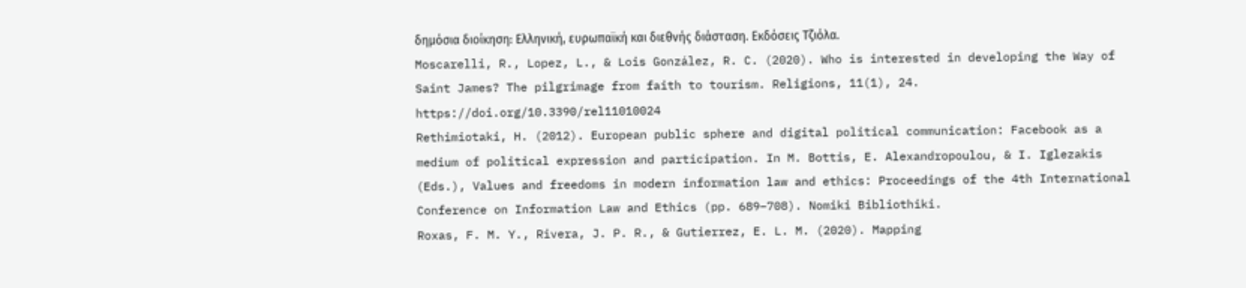δημόσια διοίκηση: Ελληνική, ευρωπαϊκή και διεθνής διάσταση. Εκδόσεις Τζιόλα.
Moscarelli, R., Lopez, L., & Lois González, R. C. (2020). Who is interested in developing the Way of Saint James? The pilgrimage from faith to tourism. Religions, 11(1), 24. https://doi.org/10.3390/rel11010024
Rethimiotaki, H. (2012). European public sphere and digital political communication: Facebook as a medium of political expression and participation. In M. Bottis, E. Alexandropoulou, & I. Iglezakis (Eds.), Values and freedoms in modern information law and ethics: Proceedings of the 4th International Conference on Information Law and Ethics (pp. 689–708). Nomiki Bibliothiki.
Roxas, F. M. Y., Rivera, J. P. R., & Gutierrez, E. L. M. (2020). Mapping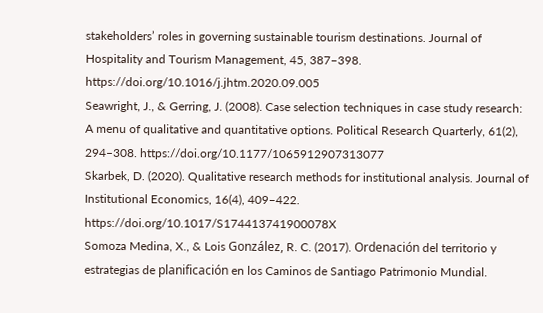stakeholders’ roles in governing sustainable tourism destinations. Journal of Hospitality and Tourism Management, 45, 387–398. https://doi.org/10.1016/j.jhtm.2020.09.005
Seawright, J., & Gerring, J. (2008). Case selection techniques in case study research: A menu of qualitative and quantitative options. Political Research Quarterly, 61(2), 294–308. https://doi.org/10.1177/1065912907313077
Skarbek, D. (2020). Qualitative research methods for institutional analysis. Journal of Institutional Economics, 16(4), 409–422. https://doi.org/10.1017/S174413741900078X
Somoza Medina, X., & Lois González, R. C. (2017). Ordenación del territorio y estrategias de planificación en los Caminos de Santiago Patrimonio Mundial.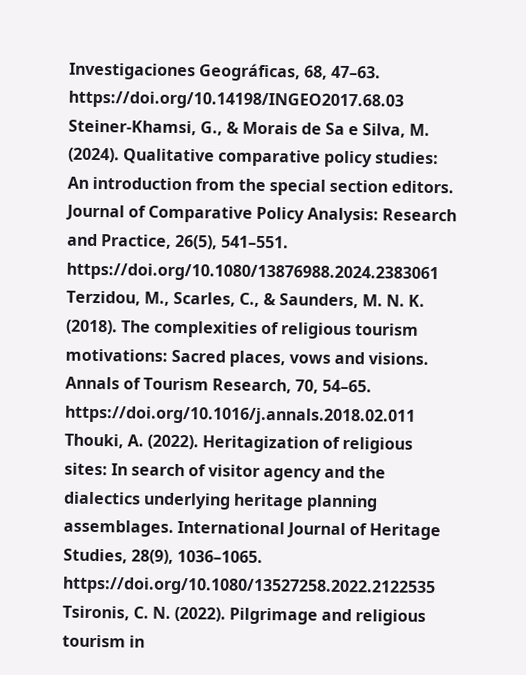Investigaciones Geográficas, 68, 47–63. https://doi.org/10.14198/INGEO2017.68.03
Steiner-Khamsi, G., & Morais de Sa e Silva, M. (2024). Qualitative comparative policy studies: An introduction from the special section editors. Journal of Comparative Policy Analysis: Research and Practice, 26(5), 541–551. https://doi.org/10.1080/13876988.2024.2383061
Terzidou, M., Scarles, C., & Saunders, M. N. K. (2018). The complexities of religious tourism motivations: Sacred places, vows and visions. Annals of Tourism Research, 70, 54–65. https://doi.org/10.1016/j.annals.2018.02.011
Thouki, A. (2022). Heritagization of religious sites: In search of visitor agency and the dialectics underlying heritage planning assemblages. International Journal of Heritage Studies, 28(9), 1036–1065. https://doi.org/10.1080/13527258.2022.2122535
Tsironis, C. N. (2022). Pilgrimage and religious tourism in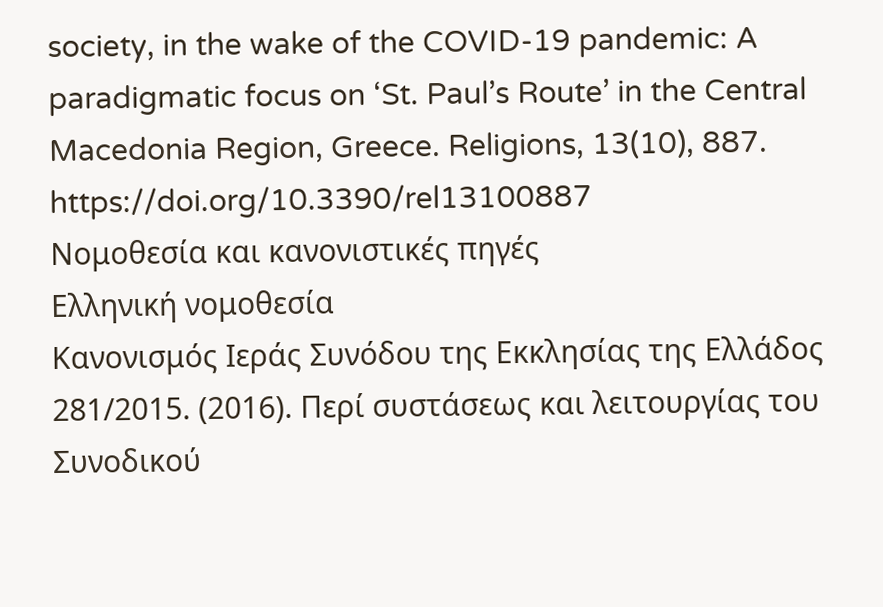society, in the wake of the COVID-19 pandemic: A paradigmatic focus on ‘St. Paul’s Route’ in the Central Macedonia Region, Greece. Religions, 13(10), 887. https://doi.org/10.3390/rel13100887
Νομοθεσία και κανονιστικές πηγές
Ελληνική νομοθεσία
Κανονισμός Ιεράς Συνόδου της Εκκλησίας της Ελλάδος 281/2015. (2016). Περί συστάσεως και λειτουργίας του Συνοδικού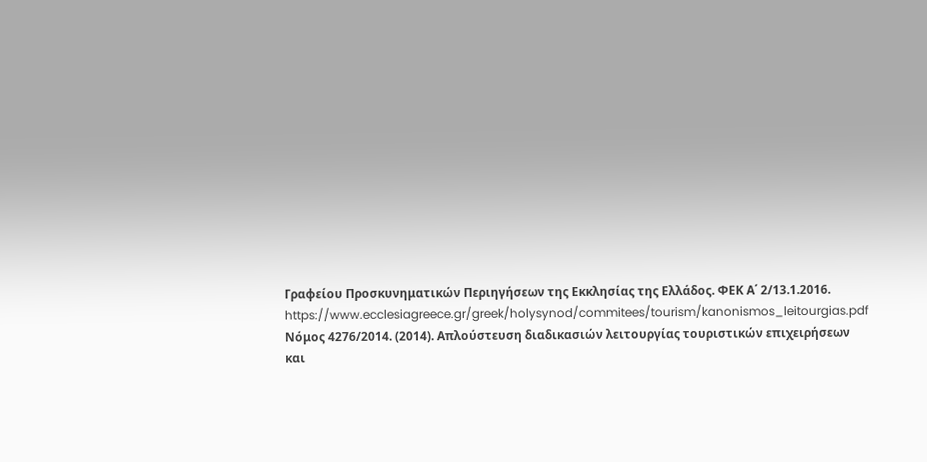Γραφείου Προσκυνηματικών Περιηγήσεων της Εκκλησίας της Ελλάδος. ΦΕΚ Α΄ 2/13.1.2016. https://www.ecclesiagreece.gr/greek/holysynod/commitees/tourism/kanonismos_leitourgias.pdf
Νόμος 4276/2014. (2014). Απλούστευση διαδικασιών λειτουργίας τουριστικών επιχειρήσεων και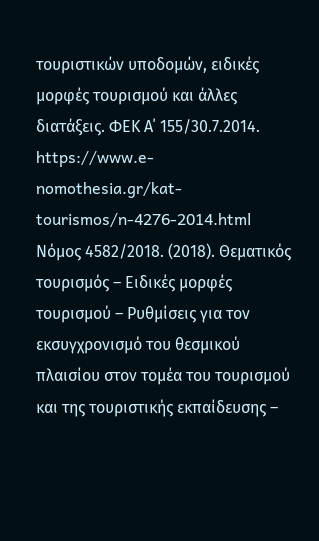τουριστικών υποδομών, ειδικές μορφές τουρισμού και άλλες διατάξεις. ΦΕΚ Α΄ 155/30.7.2014. https://www.e-nomothesia.gr/kat-tourismos/n-4276-2014.html
Νόμος 4582/2018. (2018). Θεματικός τουρισμός – Ειδικές μορφές τουρισμού – Ρυθμίσεις για τον εκσυγχρονισμό του θεσμικού πλαισίου στον τομέα του τουρισμού και της τουριστικής εκπαίδευσης –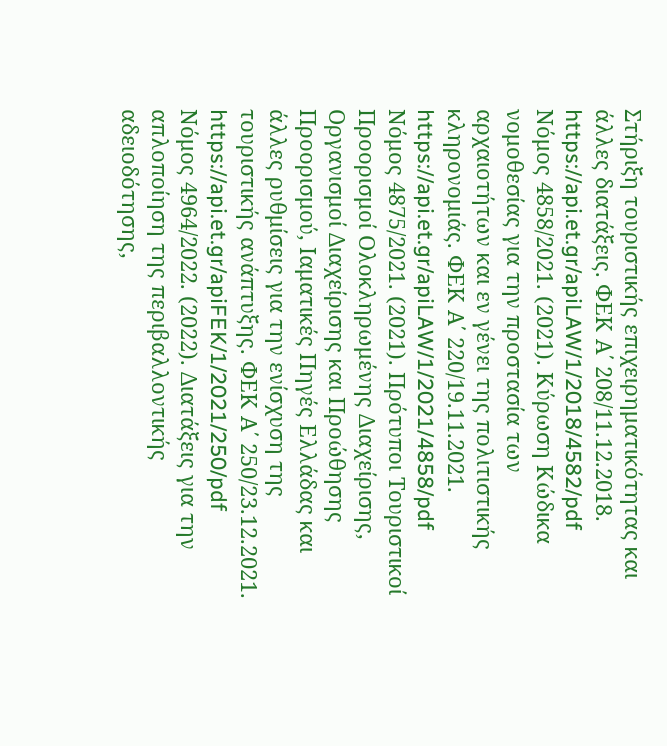Στήριξη τουριστικής επιχειρηματικότητας και άλλες διατάξεις. ΦΕΚ Α΄ 208/11.12.2018. https://api.et.gr/apiLAW/1/2018/4582/pdf
Νόμος 4858/2021. (2021). Κύρωση Κώδικα νομοθεσίας για την προστασία των αρχαιοτήτων και εν γένει της πολιτιστικής κληρονομιάς. ΦΕΚ Α΄ 220/19.11.2021. https://api.et.gr/apiLAW/1/2021/4858/pdf
Νόμος 4875/2021. (2021). Πρότυποι Τουριστικοί Προορισμοί Ολοκληρωμένης Διαχείρισης, Οργανισμοί Διαχείρισης και Προώθησης Προορισμού, Ιαματικές Πηγές Ελλάδας και άλλες ρυθμίσεις για την ενίσχυση της τουριστικής ανάπτυξης. ΦΕΚ Α΄ 250/23.12.2021. https://api.et.gr/apiFEK/1/2021/250/pdf
Νόμος 4964/2022. (2022). Διατάξεις για την απλοποίηση της περιβαλλοντικής αδειοδότησης,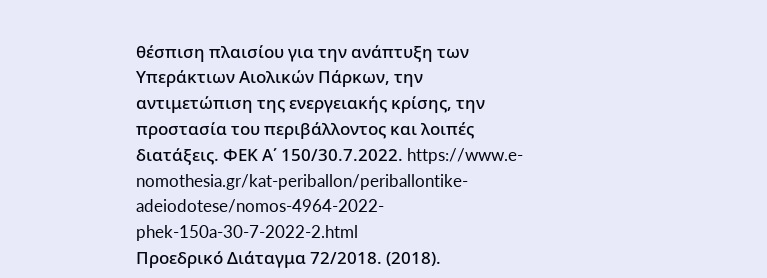θέσπιση πλαισίου για την ανάπτυξη των Υπεράκτιων Αιολικών Πάρκων, την αντιμετώπιση της ενεργειακής κρίσης, την προστασία του περιβάλλοντος και λοιπές διατάξεις. ΦΕΚ Α΄ 150/30.7.2022. https://www.e-nomothesia.gr/kat-periballon/periballontike-adeiodotese/nomos-4964-2022-phek-150a-30-7-2022-2.html
Προεδρικό Διάταγμα 72/2018. (2018).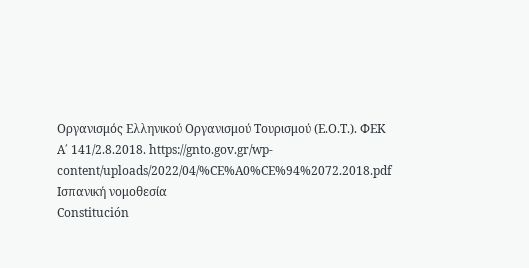Οργανισμός Ελληνικού Οργανισμού Τουρισμού (Ε.Ο.Τ.). ΦΕΚ Α΄ 141/2.8.2018. https://gnto.gov.gr/wp-content/uploads/2022/04/%CE%A0%CE%94%2072.2018.pdf
Ισπανική νομοθεσία
Constitución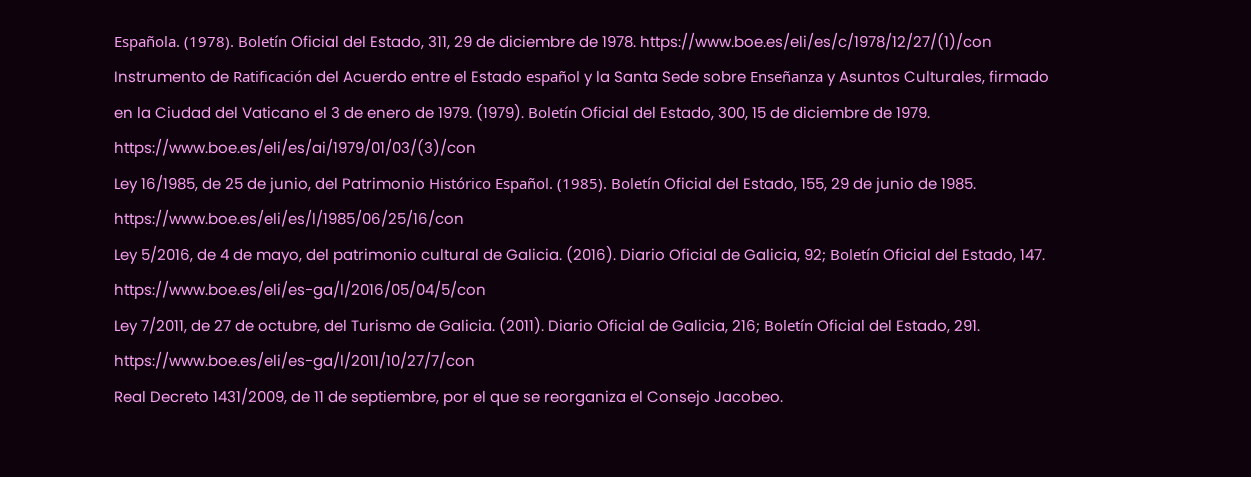Española. (1978). Boletín Oficial del Estado, 311, 29 de diciembre de 1978. https://www.boe.es/eli/es/c/1978/12/27/(1)/con
Instrumento de Ratificación del Acuerdo entre el Estado español y la Santa Sede sobre Enseñanza y Asuntos Culturales, firmado en la Ciudad del Vaticano el 3 de enero de 1979. (1979). Boletín Oficial del Estado, 300, 15 de diciembre de 1979. https://www.boe.es/eli/es/ai/1979/01/03/(3)/con
Ley 16/1985, de 25 de junio, del Patrimonio Histórico Español. (1985). Boletín Oficial del Estado, 155, 29 de junio de 1985. https://www.boe.es/eli/es/l/1985/06/25/16/con
Ley 5/2016, de 4 de mayo, del patrimonio cultural de Galicia. (2016). Diario Oficial de Galicia, 92; Boletín Oficial del Estado, 147. https://www.boe.es/eli/es-ga/l/2016/05/04/5/con
Ley 7/2011, de 27 de octubre, del Turismo de Galicia. (2011). Diario Oficial de Galicia, 216; Boletín Oficial del Estado, 291. https://www.boe.es/eli/es-ga/l/2011/10/27/7/con
Real Decreto 1431/2009, de 11 de septiembre, por el que se reorganiza el Consejo Jacobeo.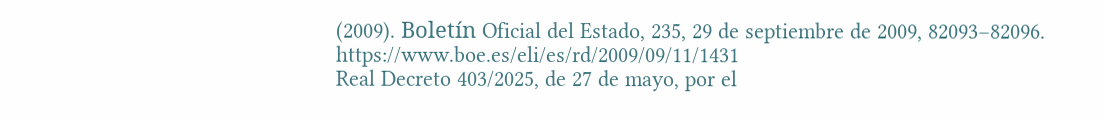(2009). Boletín Oficial del Estado, 235, 29 de septiembre de 2009, 82093–82096. https://www.boe.es/eli/es/rd/2009/09/11/1431
Real Decreto 403/2025, de 27 de mayo, por el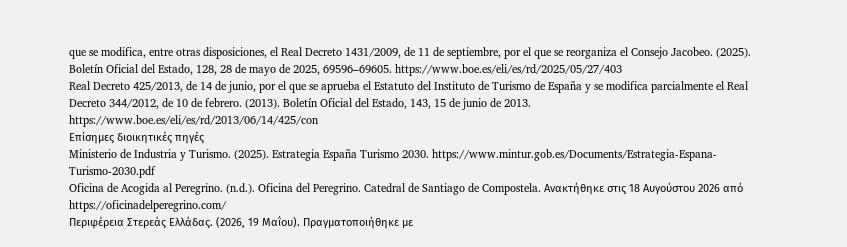que se modifica, entre otras disposiciones, el Real Decreto 1431/2009, de 11 de septiembre, por el que se reorganiza el Consejo Jacobeo. (2025). Boletín Oficial del Estado, 128, 28 de mayo de 2025, 69596–69605. https://www.boe.es/eli/es/rd/2025/05/27/403
Real Decreto 425/2013, de 14 de junio, por el que se aprueba el Estatuto del Instituto de Turismo de España y se modifica parcialmente el Real Decreto 344/2012, de 10 de febrero. (2013). Boletín Oficial del Estado, 143, 15 de junio de 2013. https://www.boe.es/eli/es/rd/2013/06/14/425/con
Επίσημες διοικητικές πηγές
Ministerio de Industria y Turismo. (2025). Estrategia España Turismo 2030. https://www.mintur.gob.es/Documents/Estrategia-Espana-Turismo-2030.pdf
Oficina de Acogida al Peregrino. (n.d.). Oficina del Peregrino. Catedral de Santiago de Compostela. Ανακτήθηκε στις 18 Αυγούστου 2026 από https://oficinadelperegrino.com/
Περιφέρεια Στερεάς Ελλάδας. (2026, 19 Μαΐου). Πραγματοποιήθηκε με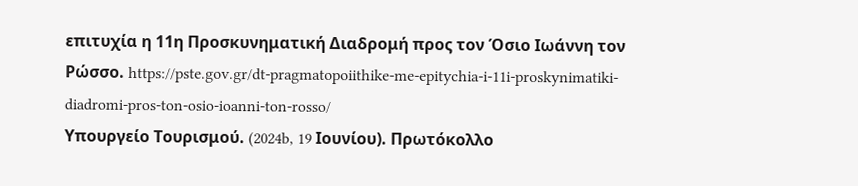επιτυχία η 11η Προσκυνηματική Διαδρομή προς τον Όσιο Ιωάννη τον Ρώσσο. https://pste.gov.gr/dt-pragmatopoiithike-me-epitychia-i-11i-proskynimatiki-diadromi-pros-ton-osio-ioanni-ton-rosso/
Υπουργείο Τουρισμού. (2024b, 19 Ιουνίου). Πρωτόκολλο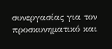συνεργασίας για τον προσκυνηματικό και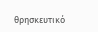θρησκευτικό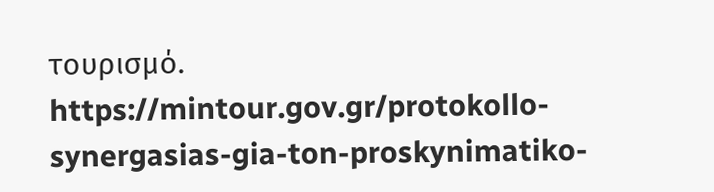τουρισμό. https://mintour.gov.gr/protokollo-synergasias-gia-ton-proskynimatiko-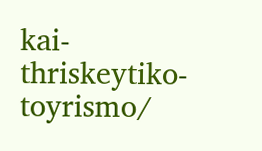kai-thriskeytiko-toyrismo/